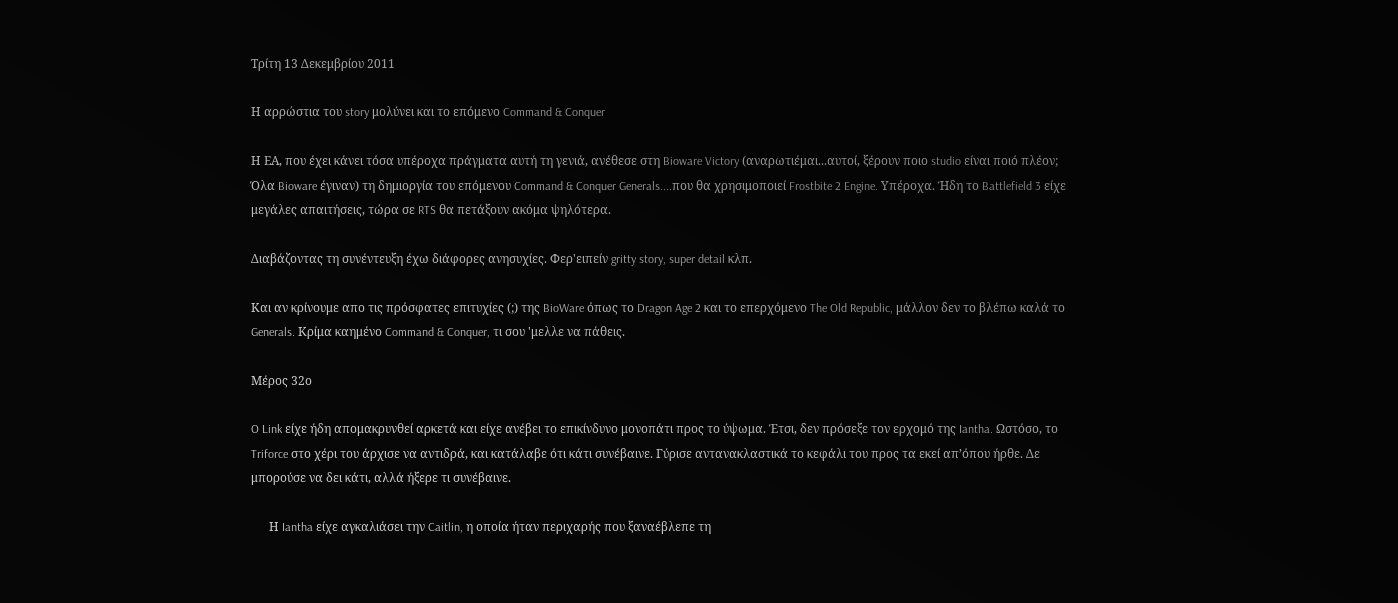Τρίτη 13 Δεκεμβρίου 2011

Η αρρώστια του story μολύνει και το επόμενο Command & Conquer

Η ΕΑ, που έχει κάνει τόσα υπέροχα πράγματα αυτή τη γενιά, ανέθεσε στη Bioware Victory (αναρωτιέμαι...αυτοί, ξέρουν ποιο studio είναι ποιό πλέον; Όλα Bioware έγιναν) τη δημιοργία του επόμενου Command & Conquer Generals....που θα χρησιμοποιεί Frostbite 2 Engine. Υπέροχα. Ήδη το Battlefield 3 είχε μεγάλες απαιτήσεις, τώρα σε RTS θα πετάξουν ακόμα ψηλότερα.

Διαβάζοντας τη συνέντευξη έχω διάφορες ανησυχίες. Φερ'ειπείν gritty story, super detail κλπ.

Και αν κρίνουμε απο τις πρόσφατες επιτυχίες (;) της BioWare όπως το Dragon Age 2 και το επερχόμενο The Old Republic, μάλλον δεν το βλέπω καλά το Generals. Κρίμα καημένο Command & Conquer, τι σου 'μελλε να πάθεις.

Μέρος 32ο

O Link είχε ήδη απομακρυνθεί αρκετά και είχε ανέβει το επικίνδυνο μονοπάτι προς το ύψωμα. Έτσι, δεν πρόσεξε τον ερχομό της Iantha. Ωστόσο, το Triforce στο χέρι του άρχισε να αντιδρά, και κατάλαβε ότι κάτι συνέβαινε. Γύρισε αντανακλαστικά το κεφάλι του προς τα εκεί απ’όπου ήρθε. Δε μπορούσε να δει κάτι, αλλά ήξερε τι συνέβαινε.

      Η Iantha είχε αγκαλιάσει την Caitlin, η οποία ήταν περιχαρής που ξαναέβλεπε τη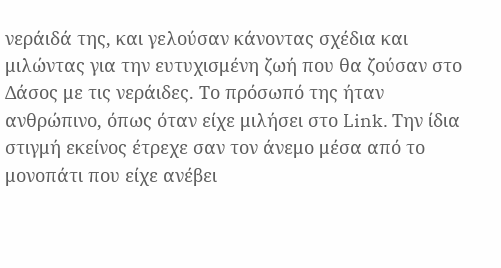νεράιδά της, και γελούσαν κάνοντας σχέδια και μιλώντας για την ευτυχισμένη ζωή που θα ζούσαν στο Δάσος με τις νεράιδες. Το πρόσωπό της ήταν ανθρώπινο, όπως όταν είχε μιλήσει στο Link. Την ίδια στιγμή εκείνος έτρεχε σαν τον άνεμο μέσα από το μονοπάτι που είχε ανέβει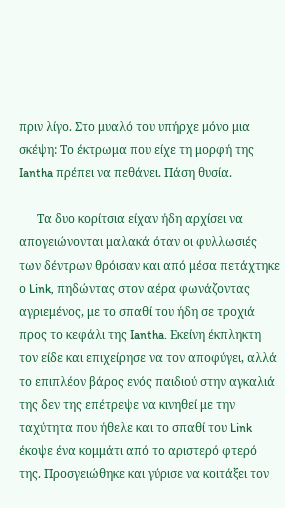πριν λίγο. Στο μυαλό του υπήρχε μόνο μια σκέψη: Το έκτρωμα που είχε τη μορφή της Iantha πρέπει να πεθάνει. Πάση θυσία.

      Τα δυο κορίτσια είχαν ήδη αρχίσει να απογειώνονται μαλακά όταν οι φυλλωσιές των δέντρων θρόισαν και από μέσα πετάχτηκε ο Link, πηδώντας στον αέρα φωνάζοντας αγριεμένος, με το σπαθί του ήδη σε τροχιά προς το κεφάλι της Iantha. Εκείνη έκπληκτη τον είδε και επιχείρησε να τον αποφύγει, αλλά το επιπλέον βάρος ενός παιδιού στην αγκαλιά της δεν της επέτρεψε να κινηθεί με την ταχύτητα που ήθελε και το σπαθί του Link έκοψε ένα κομμάτι από το αριστερό φτερό της. Προσγειώθηκε και γύρισε να κοιτάξει τον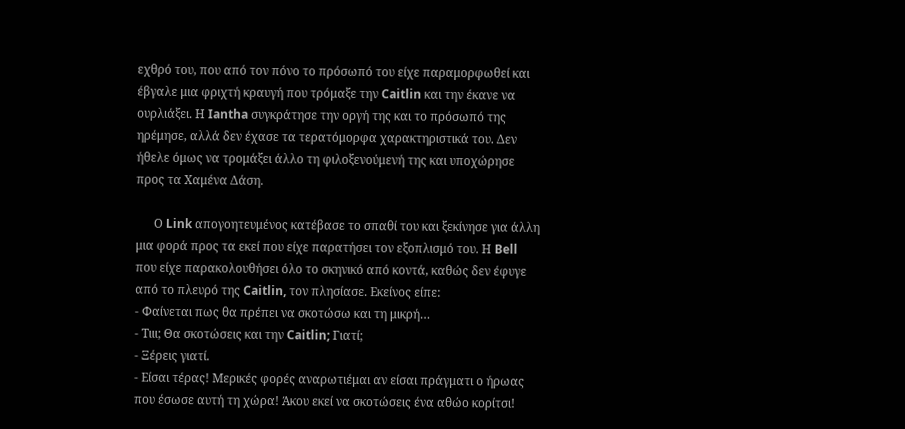εχθρό του, που από τον πόνο το πρόσωπό του είχε παραμορφωθεί και έβγαλε μια φριχτή κραυγή που τρόμαξε την Caitlin και την έκανε να ουρλιάξει. Η Iantha συγκράτησε την οργή της και το πρόσωπό της ηρέμησε, αλλά δεν έχασε τα τερατόμορφα χαρακτηριστικά του. Δεν ήθελε όμως να τρομάξει άλλο τη φιλοξενούμενή της και υποχώρησε προς τα Χαμένα Δάση.

      Ο Link απογοητευμένος κατέβασε το σπαθί του και ξεκίνησε για άλλη μια φορά προς τα εκεί που είχε παρατήσει τον εξοπλισμό του. Η Bell που είχε παρακολουθήσει όλο το σκηνικό από κοντά, καθώς δεν έφυγε από το πλευρό της Caitlin, τον πλησίασε. Εκείνος είπε:
- Φαίνεται πως θα πρέπει να σκοτώσω και τη μικρή…
- Τιιι; Θα σκοτώσεις και την Caitlin; Γιατί;
- Ξέρεις γιατί.
- Είσαι τέρας! Μερικές φορές αναρωτιέμαι αν είσαι πράγματι ο ήρωας που έσωσε αυτή τη χώρα! Άκου εκεί να σκοτώσεις ένα αθώο κορίτσι!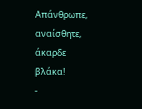Απάνθρωπε, αναίσθητε, άκαρδε βλάκα!
-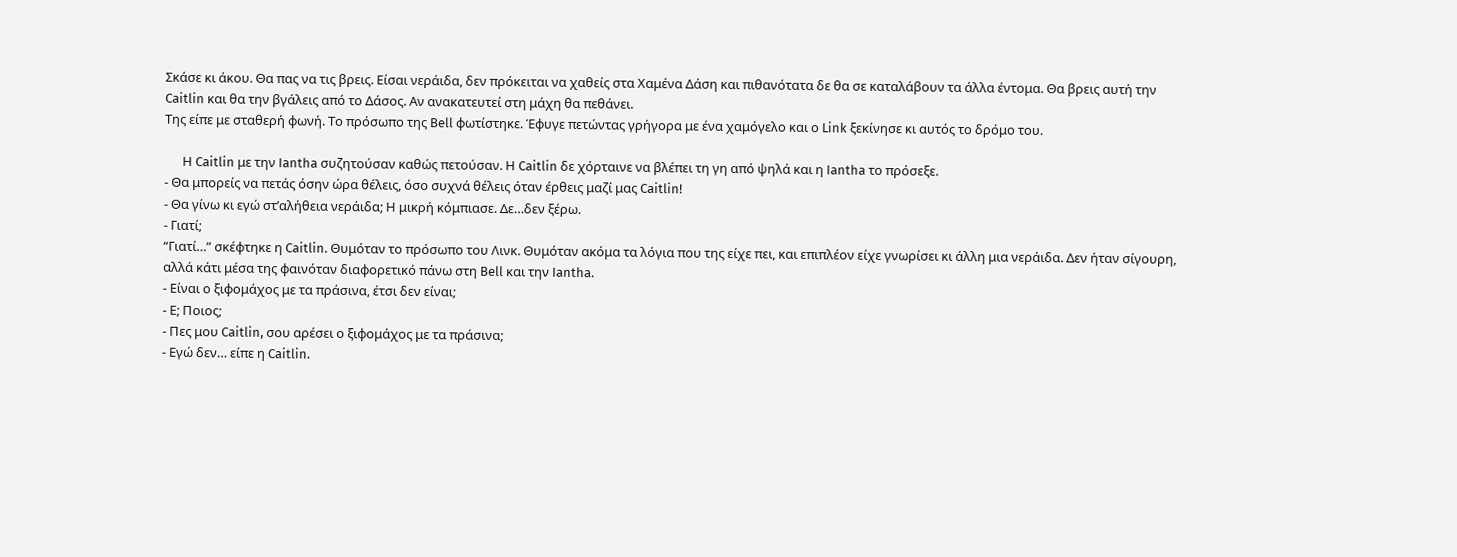Σκάσε κι άκου. Θα πας να τις βρεις. Είσαι νεράιδα, δεν πρόκειται να χαθείς στα Χαμένα Δάση και πιθανότατα δε θα σε καταλάβουν τα άλλα έντομα. Θα βρεις αυτή την Caitlin και θα την βγάλεις από το Δάσος. Αν ανακατευτεί στη μάχη θα πεθάνει.
Της είπε με σταθερή φωνή. Το πρόσωπο της Bell φωτίστηκε. Έφυγε πετώντας γρήγορα με ένα χαμόγελο και ο Link ξεκίνησε κι αυτός το δρόμο του.

      Η Caitlin με την Iantha συζητούσαν καθώς πετούσαν. Η Caitlin δε χόρταινε να βλέπει τη γη από ψηλά και η Iantha το πρόσεξε.
- Θα μπορείς να πετάς όσην ώρα θέλεις, όσο συχνά θέλεις όταν έρθεις μαζί μας Caitlin!
- Θα γίνω κι εγώ στ’αλήθεια νεράιδα; Η μικρή κόμπιασε. Δε…δεν ξέρω.
- Γιατί;
“Γιατί…” σκέφτηκε η Caitlin. Θυμόταν το πρόσωπο του Λινκ. Θυμόταν ακόμα τα λόγια που της είχε πει, και επιπλέον είχε γνωρίσει κι άλλη μια νεράιδα. Δεν ήταν σίγουρη, αλλά κάτι μέσα της φαινόταν διαφορετικό πάνω στη Bell και την Iantha.
- Είναι ο ξιφομάχος με τα πράσινα, έτσι δεν είναι;
- Ε; Ποιος;
- Πες μου Caitlin, σου αρέσει ο ξιφομάχος με τα πράσινα;
- Εγώ δεν… είπε η Caitlin.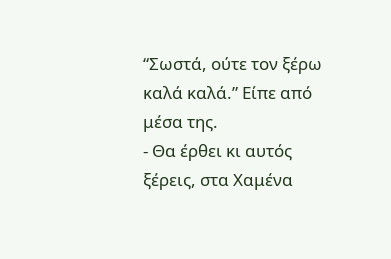“Σωστά, ούτε τον ξέρω καλά καλά.” Είπε από μέσα της.
- Θα έρθει κι αυτός ξέρεις, στα Χαμένα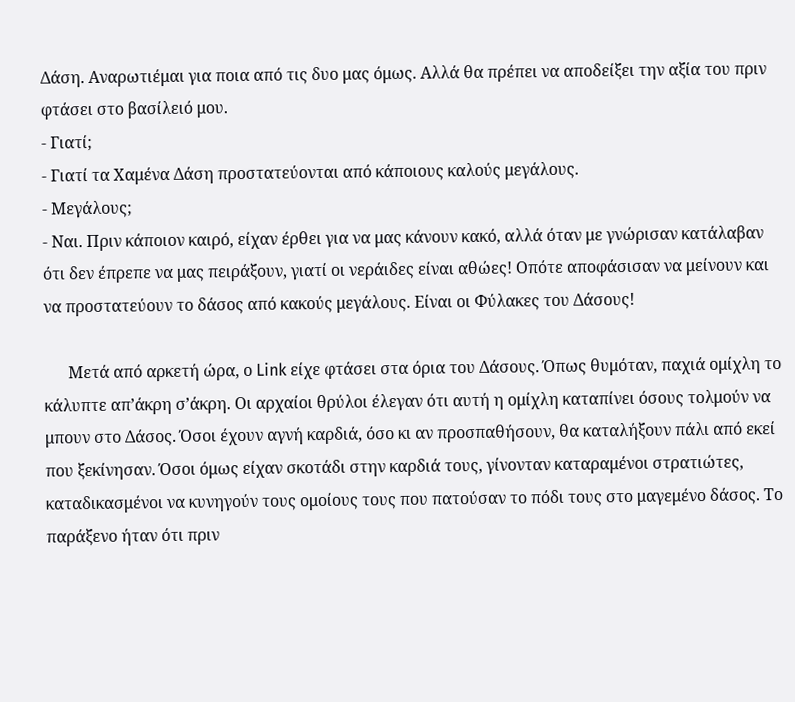Δάση. Αναρωτιέμαι για ποια από τις δυο μας όμως. Αλλά θα πρέπει να αποδείξει την αξία του πριν φτάσει στο βασίλειό μου.
- Γιατί;
- Γιατί τα Χαμένα Δάση προστατεύονται από κάποιους καλούς μεγάλους.
- Μεγάλους;
- Ναι. Πριν κάποιον καιρό, είχαν έρθει για να μας κάνουν κακό, αλλά όταν με γνώρισαν κατάλαβαν ότι δεν έπρεπε να μας πειράξουν, γιατί οι νεράιδες είναι αθώες! Οπότε αποφάσισαν να μείνουν και να προστατεύουν το δάσος από κακούς μεγάλους. Είναι οι Φύλακες του Δάσους!

      Μετά από αρκετή ώρα, ο Link είχε φτάσει στα όρια του Δάσους. Όπως θυμόταν, παχιά ομίχλη το κάλυπτε απ’άκρη σ’άκρη. Οι αρχαίοι θρύλοι έλεγαν ότι αυτή η ομίχλη καταπίνει όσους τολμούν να μπουν στο Δάσος. Όσοι έχουν αγνή καρδιά, όσο κι αν προσπαθήσουν, θα καταλήξουν πάλι από εκεί που ξεκίνησαν. Όσοι όμως είχαν σκοτάδι στην καρδιά τους, γίνονταν καταραμένοι στρατιώτες, καταδικασμένοι να κυνηγούν τους ομοίους τους που πατούσαν το πόδι τους στο μαγεμένο δάσος. Το παράξενο ήταν ότι πριν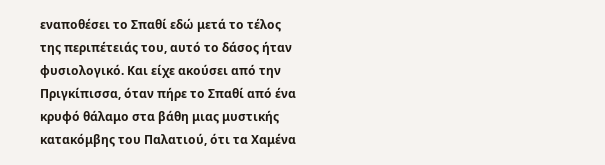εναποθέσει το Σπαθί εδώ μετά το τέλος της περιπέτειάς του, αυτό το δάσος ήταν φυσιολογικό. Και είχε ακούσει από την Πριγκίπισσα, όταν πήρε το Σπαθί από ένα κρυφό θάλαμο στα βάθη μιας μυστικής κατακόμβης του Παλατιού, ότι τα Χαμένα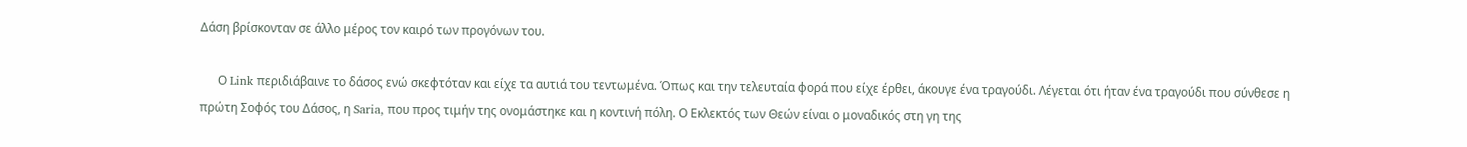Δάση βρίσκονταν σε άλλο μέρος τον καιρό των προγόνων του.

      Ο Link περιδιάβαινε το δάσος ενώ σκεφτόταν και είχε τα αυτιά του τεντωμένα. Όπως και την τελευταία φορά που είχε έρθει, άκουγε ένα τραγούδι. Λέγεται ότι ήταν ένα τραγούδι που σύνθεσε η πρώτη Σοφός του Δάσος, η Saria, που προς τιμήν της ονομάστηκε και η κοντινή πόλη. Ο Εκλεκτός των Θεών είναι ο μοναδικός στη γη της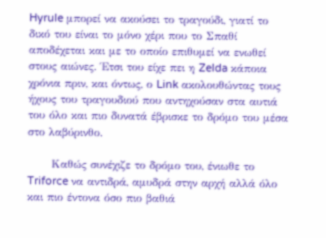Hyrule μπορεί να ακούσει το τραγούδι, γιατί το δικό του είναι το μόνο χέρι που το Σπαθί αποδέχεται και με το οποίο επιθυμεί να ενωθεί στους αιώνες. Έτσι του είχε πει η Zelda κάποια χρόνια πριν, και όντως, ο Link ακολουθώντας τους ήχους του τραγουδιού που αντηχούσαν στα αυτιά του όλο και πιο δυνατά έβρισκε το δρόμο του μέσα στο λαβύρινθο.

      Καθώς συνέχιζε το δρόμο του, ένιωθε το Triforce να αντιδρά, αμυδρά στην αρχή αλλά όλο και πιο έντονα όσο πιο βαθιά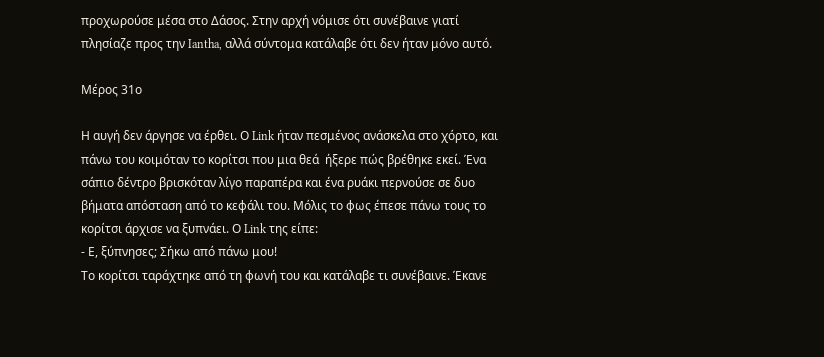προχωρούσε μέσα στο Δάσος. Στην αρχή νόμισε ότι συνέβαινε γιατί πλησίαζε προς την Iantha, αλλά σύντομα κατάλαβε ότι δεν ήταν μόνο αυτό.

Μέρος 31ο

Η αυγή δεν άργησε να έρθει. Ο Link ήταν πεσμένος ανάσκελα στο χόρτο, και πάνω του κοιμόταν το κορίτσι που μια θεά  ήξερε πώς βρέθηκε εκεί. Ένα σάπιο δέντρο βρισκόταν λίγο παραπέρα και ένα ρυάκι περνούσε σε δυο βήματα απόσταση από το κεφάλι του. Μόλις το φως έπεσε πάνω τους το κορίτσι άρχισε να ξυπνάει. Ο Link της είπε:
- Ε, ξύπνησες; Σήκω από πάνω μου!
Το κορίτσι ταράχτηκε από τη φωνή του και κατάλαβε τι συνέβαινε. Έκανε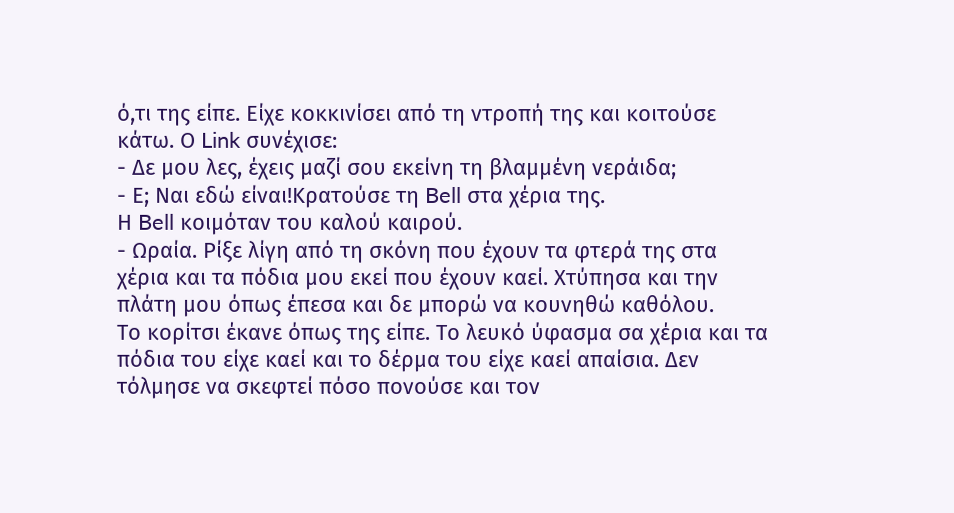ό,τι της είπε. Είχε κοκκινίσει από τη ντροπή της και κοιτούσε κάτω. Ο Link συνέχισε:
- Δε μου λες, έχεις μαζί σου εκείνη τη βλαμμένη νεράιδα;
- Ε; Ναι εδώ είναι!Κρατούσε τη Bell στα χέρια της.
Η Bell κοιμόταν του καλού καιρού.
- Ωραία. Ρίξε λίγη από τη σκόνη που έχουν τα φτερά της στα χέρια και τα πόδια μου εκεί που έχουν καεί. Χτύπησα και την πλάτη μου όπως έπεσα και δε μπορώ να κουνηθώ καθόλου.
Το κορίτσι έκανε όπως της είπε. Το λευκό ύφασμα σα χέρια και τα πόδια του είχε καεί και το δέρμα του είχε καεί απαίσια. Δεν τόλμησε να σκεφτεί πόσο πονούσε και τον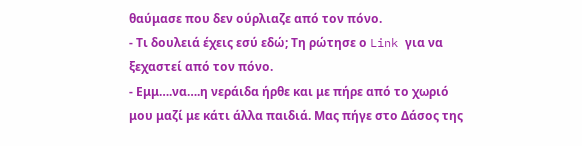θαύμασε που δεν ούρλιαζε από τον πόνο.
- Τι δουλειά έχεις εσύ εδώ; Τη ρώτησε ο Link για να ξεχαστεί από τον πόνο.
- Εμμ….να….η νεράιδα ήρθε και με πήρε από το χωριό μου μαζί με κάτι άλλα παιδιά. Μας πήγε στο Δάσος της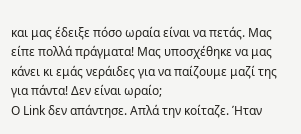και μας έδειξε πόσο ωραία είναι να πετάς. Μας είπε πολλά πράγματα! Μας υποσχέθηκε να μας κάνει κι εμάς νεράιδες για να παίζουμε μαζί της για πάντα! Δεν είναι ωραίο;
Ο Link δεν απάντησε. Απλά την κοίταζε. Ήταν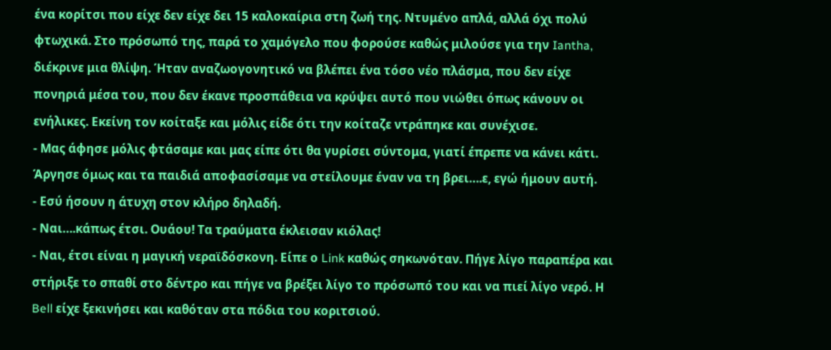ένα κορίτσι που είχε δεν είχε δει 15 καλοκαίρια στη ζωή της. Ντυμένο απλά, αλλά όχι πολύ φτωχικά. Στο πρόσωπό της, παρά το χαμόγελο που φορούσε καθώς μιλούσε για την Iantha, διέκρινε μια θλίψη. Ήταν αναζωογονητικό να βλέπει ένα τόσο νέο πλάσμα, που δεν είχε πονηριά μέσα του, που δεν έκανε προσπάθεια να κρύψει αυτό που νιώθει όπως κάνουν οι ενήλικες. Εκείνη τον κοίταξε και μόλις είδε ότι την κοίταζε ντράπηκε και συνέχισε.
- Μας άφησε μόλις φτάσαμε και μας είπε ότι θα γυρίσει σύντομα, γιατί έπρεπε να κάνει κάτι. Άργησε όμως και τα παιδιά αποφασίσαμε να στείλουμε έναν να τη βρει….ε, εγώ ήμουν αυτή.
- Εσύ ήσουν η άτυχη στον κλήρο δηλαδή.
- Ναι….κάπως έτσι. Ουάου! Τα τραύματα έκλεισαν κιόλας!
- Ναι, έτσι είναι η μαγική νεραϊδόσκονη. Είπε ο Link καθώς σηκωνόταν. Πήγε λίγο παραπέρα και στήριξε το σπαθί στο δέντρο και πήγε να βρέξει λίγο το πρόσωπό του και να πιεί λίγο νερό. Η Bell είχε ξεκινήσει και καθόταν στα πόδια του κοριτσιού.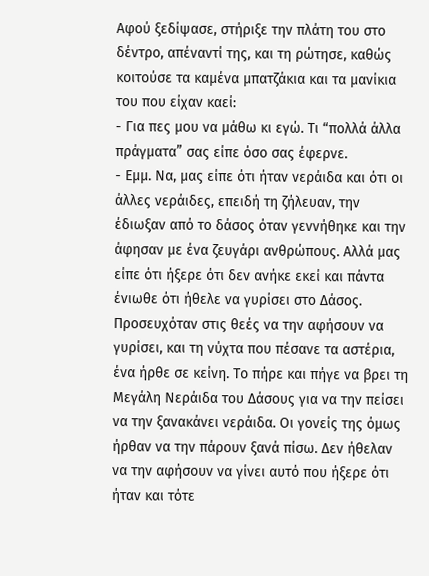Αφού ξεδίψασε, στήριξε την πλάτη του στο δέντρο, απέναντί της, και τη ρώτησε, καθώς κοιτούσε τα καμένα μπατζάκια και τα μανίκια του που είχαν καεί:
- Για πες μου να μάθω κι εγώ. Τι “πολλά άλλα πράγματα” σας είπε όσο σας έφερνε.
- Εμμ. Να, μας είπε ότι ήταν νεράιδα και ότι οι άλλες νεράιδες, επειδή τη ζήλευαν, την έδιωξαν από το δάσος όταν γεννήθηκε και την άφησαν με ένα ζευγάρι ανθρώπους. Αλλά μας είπε ότι ήξερε ότι δεν ανήκε εκεί και πάντα ένιωθε ότι ήθελε να γυρίσει στο Δάσος. Προσευχόταν στις θεές να την αφήσουν να γυρίσει, και τη νύχτα που πέσανε τα αστέρια, ένα ήρθε σε κείνη. Το πήρε και πήγε να βρει τη Μεγάλη Νεράιδα του Δάσους για να την πείσει να την ξανακάνει νεράιδα. Οι γονείς της όμως ήρθαν να την πάρουν ξανά πίσω. Δεν ήθελαν να την αφήσουν να γίνει αυτό που ήξερε ότι ήταν και τότε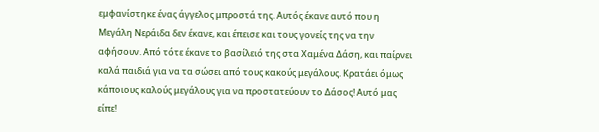εμφανίστηκε ένας άγγελος μπροστά της. Αυτός έκανε αυτό που η Μεγάλη Νεράιδα δεν έκανε, και έπεισε και τους γονείς της να την αφήσουν. Από τότε έκανε το βασίλειό της στα Χαμένα Δάση, και παίρνει καλά παιδιά για να τα σώσει από τους κακούς μεγάλους. Κρατάει όμως κάποιους καλούς μεγάλους για να προστατεύουν το Δάσος! Αυτό μας είπε!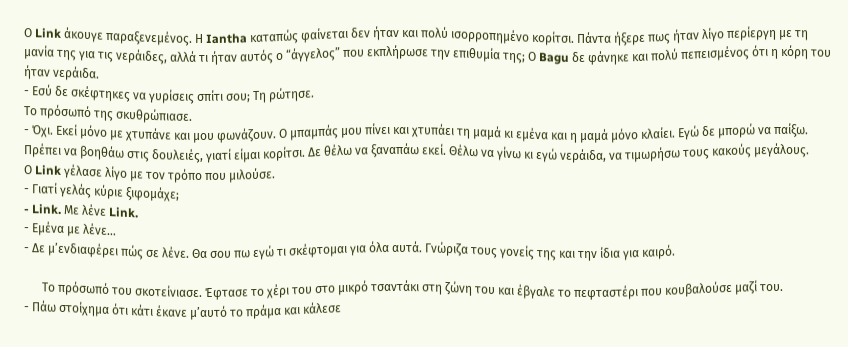Ο Link άκουγε παραξενεμένος. Η Iantha καταπώς φαίνεται δεν ήταν και πολύ ισορροπημένο κορίτσι. Πάντα ήξερε πως ήταν λίγο περίεργη με τη μανία της για τις νεράιδες, αλλά τι ήταν αυτός ο “άγγελος” που εκπλήρωσε την επιθυμία της; Ο Bagu δε φάνηκε και πολύ πεπεισμένος ότι η κόρη του ήταν νεράιδα.
- Εσύ δε σκέφτηκες να γυρίσεις σπίτι σου; Τη ρώτησε.
Το πρόσωπό της σκυθρώπιασε.
- Όχι. Εκεί μόνο με χτυπάνε και μου φωνάζουν. Ο μπαμπάς μου πίνει και χτυπάει τη μαμά κι εμένα και η μαμά μόνο κλαίει. Εγώ δε μπορώ να παίξω. Πρέπει να βοηθάω στις δουλειές, γιατί είμαι κορίτσι. Δε θέλω να ξαναπάω εκεί. Θέλω να γίνω κι εγώ νεράιδα, να τιμωρήσω τους κακούς μεγάλους.
Ο Link γέλασε λίγο με τον τρόπο που μιλούσε.
- Γιατί γελάς κύριε ξιφομάχε;
- Link. Με λένε Link.
- Εμένα με λένε…
- Δε μ’ενδιαφέρει πώς σε λένε. Θα σου πω εγώ τι σκέφτομαι για όλα αυτά. Γνώριζα τους γονείς της και την ίδια για καιρό.

      Το πρόσωπό του σκοτείνιασε. Έφτασε το χέρι του στο μικρό τσαντάκι στη ζώνη του και έβγαλε το πεφταστέρι που κουβαλούσε μαζί του.
- Πάω στοίχημα ότι κάτι έκανε μ’αυτό το πράμα και κάλεσε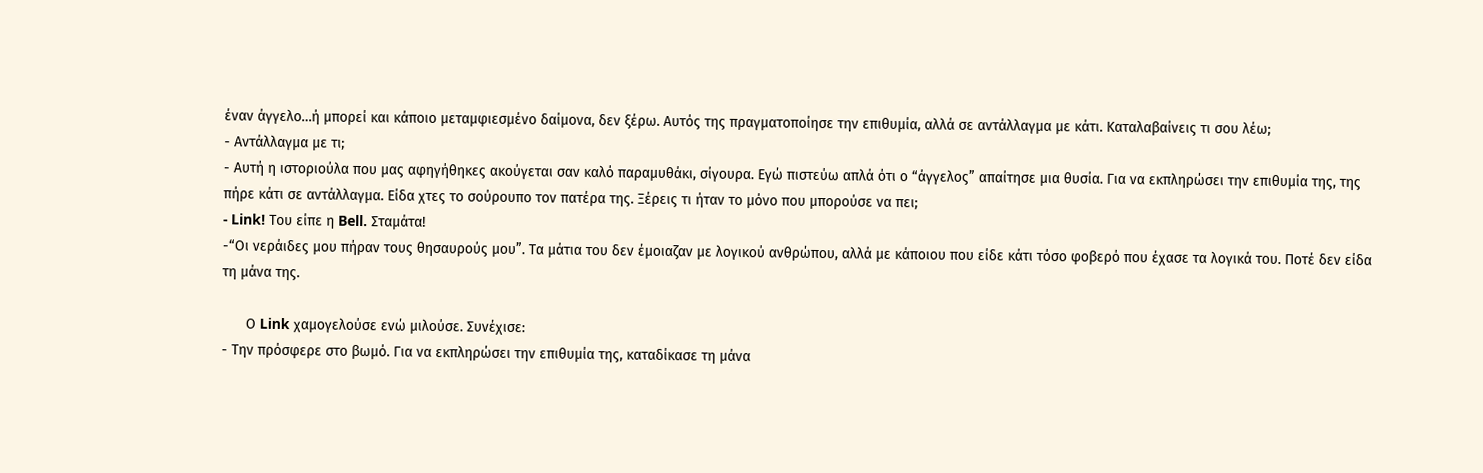έναν άγγελο…ή μπορεί και κάποιο μεταμφιεσμένο δαίμονα, δεν ξέρω. Αυτός της πραγματοποίησε την επιθυμία, αλλά σε αντάλλαγμα με κάτι. Καταλαβαίνεις τι σου λέω;
- Αντάλλαγμα με τι;
- Αυτή η ιστοριούλα που μας αφηγήθηκες ακούγεται σαν καλό παραμυθάκι, σίγουρα. Εγώ πιστεύω απλά ότι ο “άγγελος” απαίτησε μια θυσία. Για να εκπληρώσει την επιθυμία της, της πήρε κάτι σε αντάλλαγμα. Είδα χτες το σούρουπο τον πατέρα της. Ξέρεις τι ήταν το μόνο που μπορούσε να πει;
- Link! Του είπε η Bell. Σταμάτα!
-“Οι νεράιδες μου πήραν τους θησαυρούς μου”. Τα μάτια του δεν έμοιαζαν με λογικού ανθρώπου, αλλά με κάποιου που είδε κάτι τόσο φοβερό που έχασε τα λογικά του. Ποτέ δεν είδα τη μάνα της.

      Ο Link χαμογελούσε ενώ μιλούσε. Συνέχισε:
- Την πρόσφερε στο βωμό. Για να εκπληρώσει την επιθυμία της, καταδίκασε τη μάνα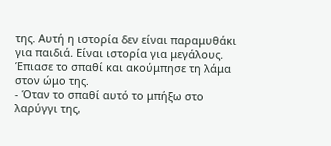της. Αυτή η ιστορία δεν είναι παραμυθάκι για παιδιά. Είναι ιστορία για μεγάλους.
Έπιασε το σπαθί και ακούμπησε τη λάμα στον ώμο της.
- Όταν το σπαθί αυτό το μπήξω στο λαρύγγι της,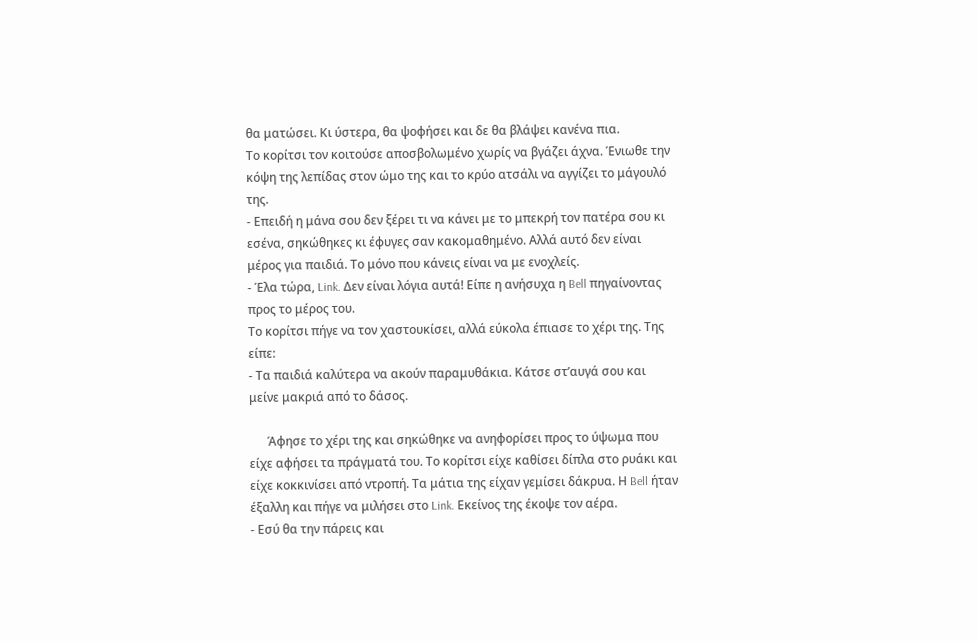θα ματώσει. Κι ύστερα, θα ψοφήσει και δε θα βλάψει κανένα πια.
Το κορίτσι τον κοιτούσε αποσβολωμένο χωρίς να βγάζει άχνα. Ένιωθε την κόψη της λεπίδας στον ώμο της και το κρύο ατσάλι να αγγίζει το μάγουλό της.
- Επειδή η μάνα σου δεν ξέρει τι να κάνει με το μπεκρή τον πατέρα σου κι εσένα, σηκώθηκες κι έφυγες σαν κακομαθημένο. Αλλά αυτό δεν είναι μέρος για παιδιά. Το μόνο που κάνεις είναι να με ενοχλείς.
- Έλα τώρα, Link. Δεν είναι λόγια αυτά! Είπε η ανήσυχα η Bell πηγαίνοντας προς το μέρος του.
Το κορίτσι πήγε να τον χαστουκίσει, αλλά εύκολα έπιασε το χέρι της. Της είπε:
- Τα παιδιά καλύτερα να ακούν παραμυθάκια. Κάτσε στ’αυγά σου και μείνε μακριά από το δάσος.

      Άφησε το χέρι της και σηκώθηκε να ανηφορίσει προς το ύψωμα που είχε αφήσει τα πράγματά του. Το κορίτσι είχε καθίσει δίπλα στο ρυάκι και είχε κοκκινίσει από ντροπή. Τα μάτια της είχαν γεμίσει δάκρυα. Η Bell ήταν έξαλλη και πήγε να μιλήσει στο Link. Εκείνος της έκοψε τον αέρα.
- Εσύ θα την πάρεις και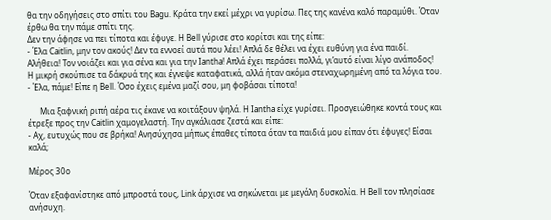θα την οδηγήσεις στο σπίτι του Bagu. Κράτα την εκεί μέχρι να γυρίσω. Πες της κανένα καλό παραμύθι. Όταν έρθω θα την πάμε σπίτι της.
Δεν την άφησε να πει τίποτα και έφυγε. Η Bell γύρισε στο κορίτσι και της είπε:
- Έλα Caitlin, μην τον ακούς! Δεν τα εννοεί αυτά που λέει! Απλά δε θέλει να έχει ευθύνη για ένα παιδί. Αλήθεια! Τον νοιάζει και για σένα και για την Iantha! Απλά έχει περάσει πολλά, γι’αυτό είναι λίγο ανάποδος!
Η μικρή σκούπισε τα δάκρυά της και έγνεψε καταφατικά, αλλά ήταν ακόμα στεναχωρημένη από τα λόγια του.
- Έλα, πάμε! Είπε η Bell. Όσο έχεις εμένα μαζί σου, μη φοβάσαι τίποτα!

      Μια ξαφνική ριπή αέρα τις έκανε να κοιτάξουν ψηλά. Η Iantha είχε γυρίσει. Προσγειώθηκε κοντά τους και έτρεξε προς την Caitlin χαμογελαστή. Την αγκάλιασε ζεστά και είπε:
- Αχ, ευτυχώς που σε βρήκα! Ανησύχησα μήπως έπαθες τίποτα όταν τα παιδιά μου είπαν ότι έφυγες! Είσαι καλά;

Μέρος 30ο

Όταν εξαφανίστηκε από μπροστά τους, Link άρχισε να σηκώνεται με μεγάλη δυσκολία. Η Bell τον πλησίασε ανήσυχη.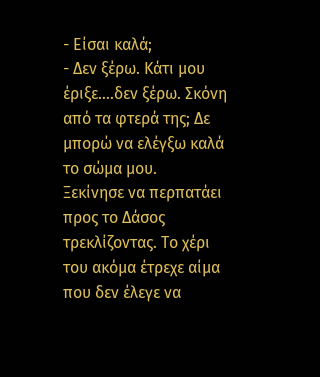- Είσαι καλά;
- Δεν ξέρω. Κάτι μου έριξε….δεν ξέρω. Σκόνη από τα φτερά της; Δε μπορώ να ελέγξω καλά το σώμα μου.
Ξεκίνησε να περπατάει προς το Δάσος τρεκλίζοντας. Το χέρι του ακόμα έτρεχε αίμα που δεν έλεγε να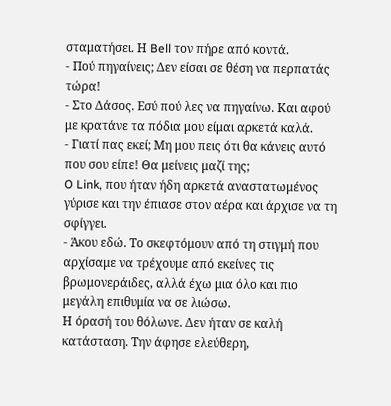σταματήσει. Η Bell τον πήρε από κοντά.
- Πού πηγαίνεις; Δεν είσαι σε θέση να περπατάς τώρα!
- Στο Δάσος. Εσύ πού λες να πηγαίνω. Και αφού με κρατάνε τα πόδια μου είμαι αρκετά καλά.
- Γιατί πας εκεί; Μη μου πεις ότι θα κάνεις αυτό που σου είπε! Θα μείνεις μαζί της;
O Link, που ήταν ήδη αρκετά αναστατωμένος γύρισε και την έπιασε στον αέρα και άρχισε να τη σφίγγει.
- Άκου εδώ. Το σκεφτόμουν από τη στιγμή που αρχίσαμε να τρέχουμε από εκείνες τις βρωμονεράιδες, αλλά έχω μια όλο και πιο μεγάλη επιθυμία να σε λιώσω.
Η όρασή του θόλωνε. Δεν ήταν σε καλή κατάσταση. Την άφησε ελεύθερη,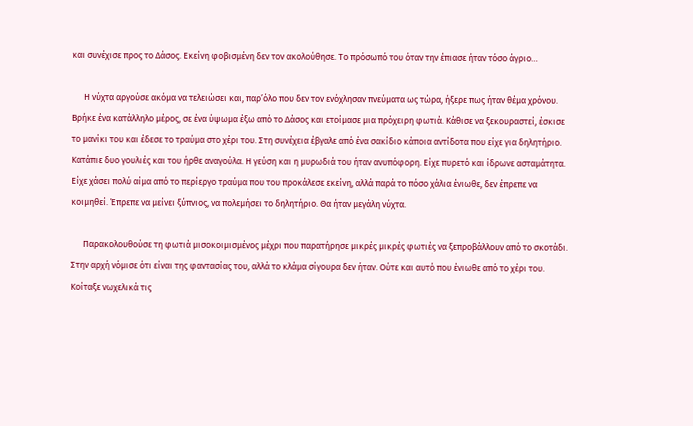και συνέχισε προς το Δάσος. Εκείνη φοβισμένη δεν τον ακολούθησε. Το πρόσωπό του όταν την έπιασε ήταν τόσο άγριο…

      Η νύχτα αργούσε ακόμα να τελειώσει και, παρ’όλο που δεν τον ενόχλησαν πνεύματα ως τώρα, ήξερε πως ήταν θέμα χρόνου. Βρήκε ένα κατάλληλο μέρος, σε ένα ύψωμα έξω από το Δάσος και ετοίμασε μια πρόχειρη φωτιά. Κάθισε να ξεκουραστεί, έσκισε το μανίκι του και έδεσε το τραύμα στο χέρι του. Στη συνέχεια έβγαλε από ένα σακίδιο κάποια αντίδοτα που είχε για δηλητήριο. Κατάπιε δυο γουλιές και του ήρθε αναγούλα. Η γεύση και η μυρωδιά του ήταν ανυπόφορη. Είχε πυρετό και ίδρωνε ασταμάτητα. Είχε χάσει πολύ αίμα από το περίεργο τραύμα που του προκάλεσε εκείνη, αλλά παρά το πόσο χάλια ένιωθε, δεν έπρεπε να κοιμηθεί. Έπρεπε να μείνει ξύπνιος, να πολεμήσει το δηλητήριο. Θα ήταν μεγάλη νύχτα.

      Παρακολουθούσε τη φωτιά μισοκοιμισμένος μέχρι που παρατήρησε μικρές μικρές φωτιές να ξεπροβάλλουν από το σκοτάδι. Στην αρχή νόμισε ότι είναι της φαντασίας του, αλλά το κλάμα σίγουρα δεν ήταν. Ούτε και αυτό που ένιωθε από το χέρι του. Κοίταξε νωχελικά τις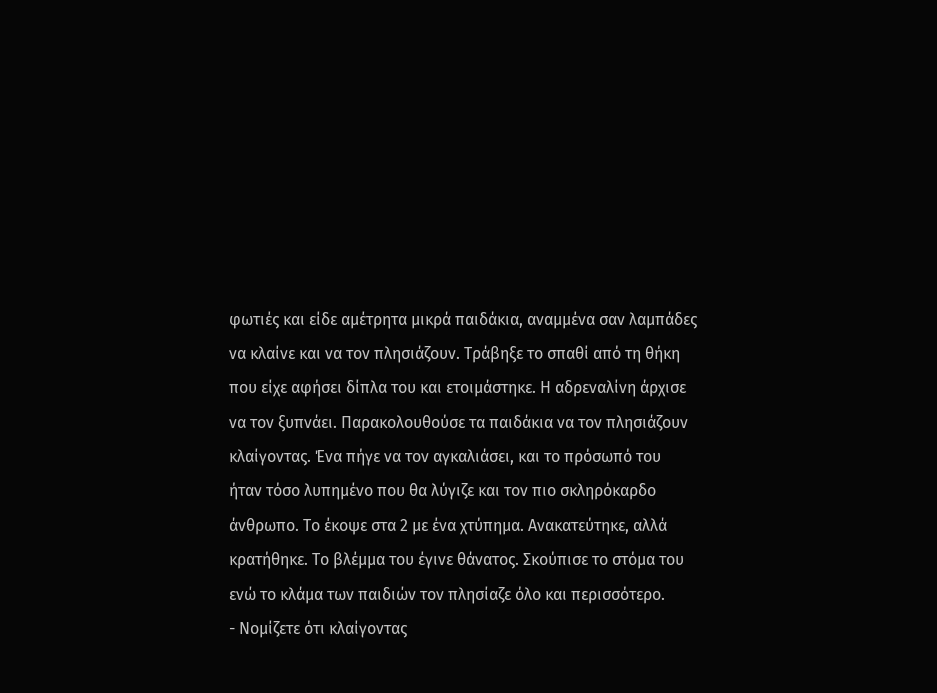φωτιές και είδε αμέτρητα μικρά παιδάκια, αναμμένα σαν λαμπάδες να κλαίνε και να τον πλησιάζουν. Τράβηξε το σπαθί από τη θήκη που είχε αφήσει δίπλα του και ετοιμάστηκε. Η αδρεναλίνη άρχισε να τον ξυπνάει. Παρακολουθούσε τα παιδάκια να τον πλησιάζουν κλαίγοντας. Ένα πήγε να τον αγκαλιάσει, και το πρόσωπό του ήταν τόσο λυπημένο που θα λύγιζε και τον πιο σκληρόκαρδο άνθρωπο. Το έκοψε στα 2 με ένα χτύπημα. Ανακατεύτηκε, αλλά κρατήθηκε. Το βλέμμα του έγινε θάνατος. Σκούπισε το στόμα του ενώ το κλάμα των παιδιών τον πλησίαζε όλο και περισσότερο.
- Νομίζετε ότι κλαίγοντας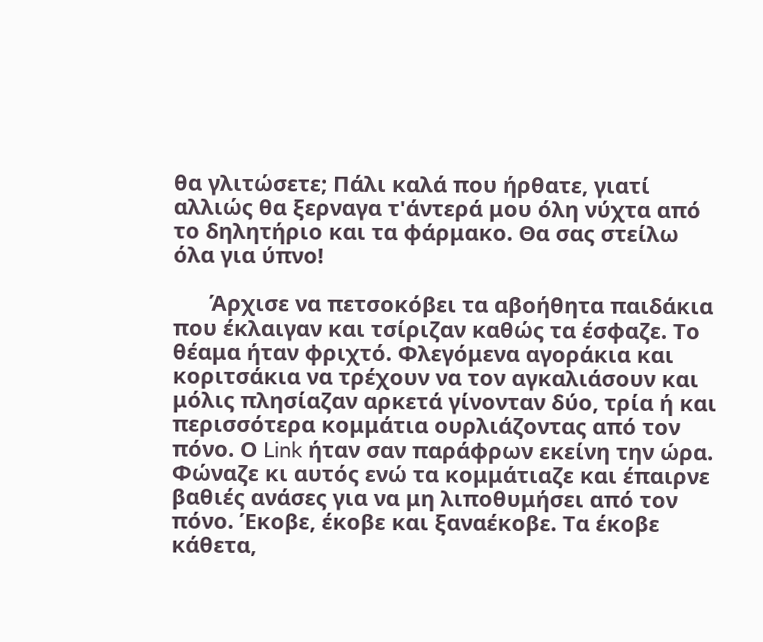θα γλιτώσετε; Πάλι καλά που ήρθατε, γιατί αλλιώς θα ξερναγα τ'άντερά μου όλη νύχτα από το δηλητήριο και τα φάρμακο. Θα σας στείλω όλα για ύπνο!

      Άρχισε να πετσοκόβει τα αβοήθητα παιδάκια που έκλαιγαν και τσίριζαν καθώς τα έσφαζε. Το θέαμα ήταν φριχτό. Φλεγόμενα αγοράκια και κοριτσάκια να τρέχουν να τον αγκαλιάσουν και μόλις πλησίαζαν αρκετά γίνονταν δύο, τρία ή και περισσότερα κομμάτια ουρλιάζοντας από τον πόνο. Ο Link ήταν σαν παράφρων εκείνη την ώρα. Φώναζε κι αυτός ενώ τα κομμάτιαζε και έπαιρνε βαθιές ανάσες για να μη λιποθυμήσει από τον πόνο. Έκοβε, έκοβε και ξαναέκοβε. Τα έκοβε κάθετα,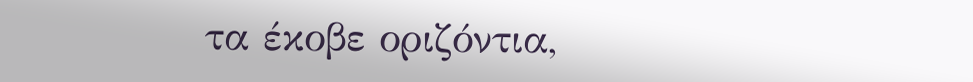τα έκοβε οριζόντια,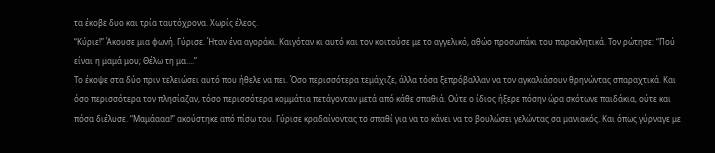τα έκοβε δυο και τρία ταυτόχρονα. Χωρίς έλεος.
“Κύριε!” Άκουσε μια φωνή. Γύρισε. Ήταν ένα αγοράκι. Καιγόταν κι αυτό και τον κοιτούσε με το αγγελικό, αθώο προσωπάκι του παρακλητικά. Τον ρώτησε: “Πού είναι η μαμά μου; Θέλω τη μα….”
Το έκοψε στα δύο πριν τελειώσει αυτό που ήθελε να πει. Όσο περισσότερα τεμάχιζε, άλλα τόσα ξεπρόβαλλαν να τον αγκαλιάσουν θρηνώντας σπαραχτικά. Και όσο περισσότερα τον πλησίαζαν, τόσο περισσότερα κομμάτια πετάγονταν μετά από κάθε σπαθιά. Ούτε ο ίδιος ήξερε πόσην ώρα σκότωνε παιδάκια, ούτε και πόσα διέλυσε. “Μαμάααα!” ακούστηκε από πίσω του. Γύρισε κραδαίνοντας το σπαθί για να το κάνει να το βουλώσει γελώντας σα μανιακός. Και όπως γύρναγε με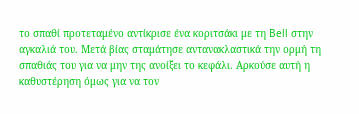το σπαθί προτεταμένο αντίκρισε ένα κοριτσάκι με τη Bell στην αγκαλιά του. Μετά βίας σταμάτησε αντανακλαστικά την ορμή τη σπαθιάς του για να μην της ανοίξει το κεφάλι. Αρκούσε αυτή η καθυστέρηση όμως για να τον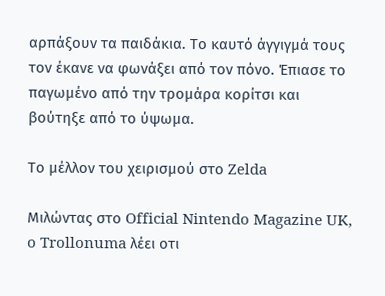αρπάξουν τα παιδάκια. Το καυτό άγγιγμά τους τον έκανε να φωνάξει από τον πόνο. Έπιασε το παγωμένο από την τρομάρα κορίτσι και βούτηξε από το ύψωμα.

Το μέλλον του χειρισμού στο Zelda

Μιλώντας στο Official Nintendo Magazine UK, o Trollonuma λέει οτι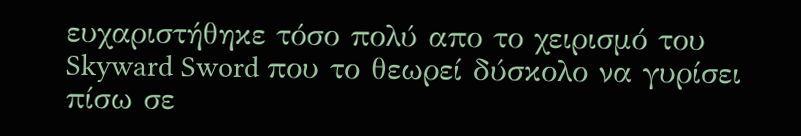ευχαριστήθηκε τόσο πολύ απο το χειρισμό του Skyward Sword που το θεωρεί δύσκολο να γυρίσει πίσω σε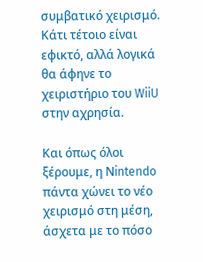συμβατικό χειρισμό. Κάτι τέτοιο είναι εφικτό, αλλά λογικά θα άφηνε το χειριστήριο του WiiU στην αχρησία.

Και όπως όλοι ξέρουμε, η Νintendo πάντα χώνει το νέο χειρισμό στη μέση, άσχετα με το πόσο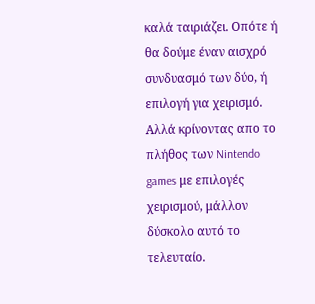καλά ταιριάζει. Οπότε ή θα δούμε έναν αισχρό συνδυασμό των δύο, ή επιλογή για χειρισμό. Αλλά κρίνοντας απο το πλήθος των Nintendo games με επιλογές χειρισμού, μάλλον δύσκολο αυτό το τελευταίο.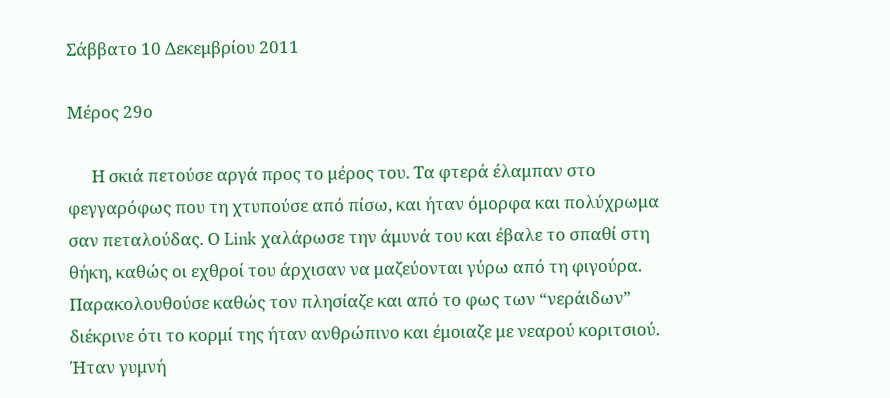Σάββατο 10 Δεκεμβρίου 2011

Μέρος 29ο

      Η σκιά πετούσε αργά προς το μέρος του. Τα φτερά έλαμπαν στο φεγγαρόφως που τη χτυπούσε από πίσω, και ήταν όμορφα και πολύχρωμα σαν πεταλούδας. Ο Link χαλάρωσε την άμυνά του και έβαλε το σπαθί στη θήκη, καθώς οι εχθροί του άρχισαν να μαζεύονται γύρω από τη φιγούρα. Παρακολουθούσε καθώς τον πλησίαζε και από το φως των “νεράιδων” διέκρινε ότι το κορμί της ήταν ανθρώπινο και έμοιαζε με νεαρού κοριτσιού. Ήταν γυμνή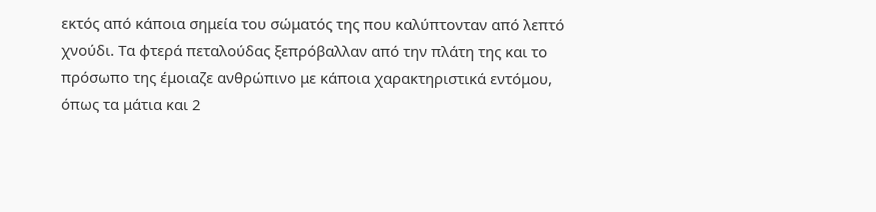εκτός από κάποια σημεία του σώματός της που καλύπτονταν από λεπτό χνούδι. Τα φτερά πεταλούδας ξεπρόβαλλαν από την πλάτη της και το πρόσωπο της έμοιαζε ανθρώπινο με κάποια χαρακτηριστικά εντόμου, όπως τα μάτια και 2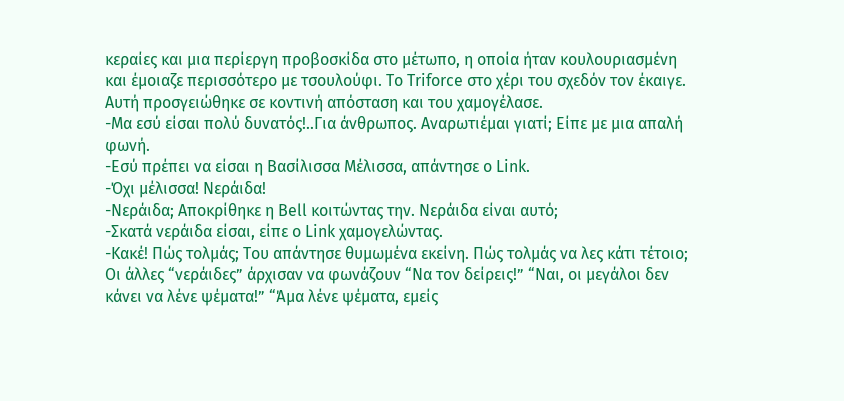κεραίες και μια περίεργη προβοσκίδα στο μέτωπο, η οποία ήταν κουλουριασμένη και έμοιαζε περισσότερο με τσουλούφι. Το Triforce στο χέρι του σχεδόν τον έκαιγε. Αυτή προσγειώθηκε σε κοντινή απόσταση και του χαμογέλασε.
-Μα εσύ είσαι πολύ δυνατός!..Για άνθρωπος. Αναρωτιέμαι γιατί; Είπε με μια απαλή φωνή.
-Εσύ πρέπει να είσαι η Βασίλισσα Μέλισσα, απάντησε ο Link.
-Όχι μέλισσα! Νεράιδα!
-Νεράιδα; Αποκρίθηκε η Bell κοιτώντας την. Νεράιδα είναι αυτό;
-Σκατά νεράιδα είσαι, είπε ο Link χαμογελώντας.
-Κακέ! Πώς τολμάς; Του απάντησε θυμωμένα εκείνη. Πώς τολμάς να λες κάτι τέτοιο;
Οι άλλες “νεράιδες” άρχισαν να φωνάζουν “Να τον δείρεις!” “Ναι, οι μεγάλοι δεν κάνει να λένε ψέματα!” “Άμα λένε ψέματα, εμείς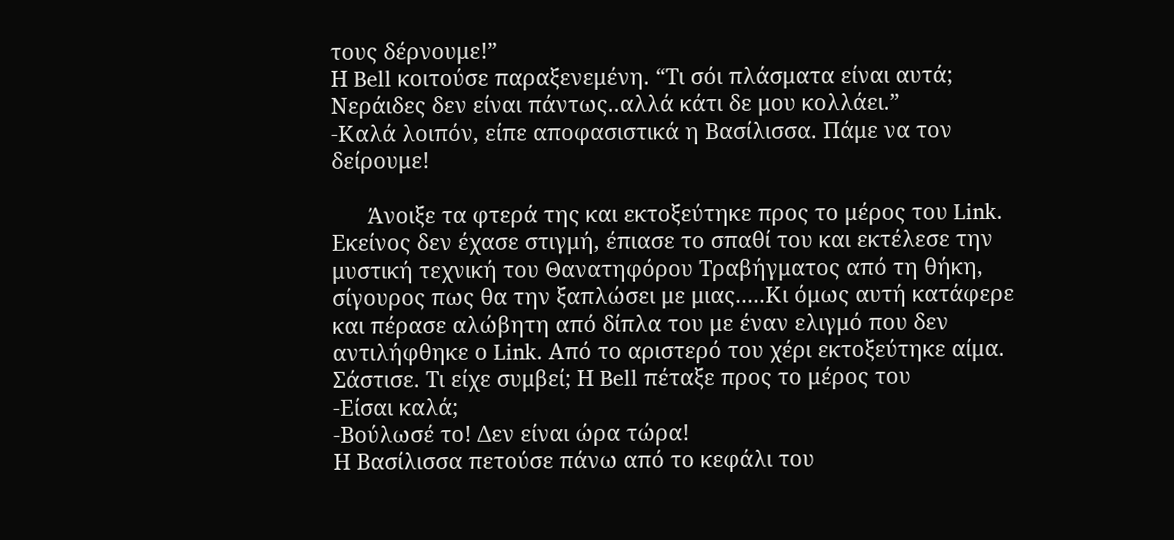τους δέρνουμε!”
Η Bell κοιτούσε παραξενεμένη. “Τι σόι πλάσματα είναι αυτά; Νεράιδες δεν είναι πάντως..αλλά κάτι δε μου κολλάει.”
-Καλά λοιπόν, είπε αποφασιστικά η Βασίλισσα. Πάμε να τον δείρουμε!

      Άνοιξε τα φτερά της και εκτοξεύτηκε προς το μέρος του Link. Εκείνος δεν έχασε στιγμή, έπιασε το σπαθί του και εκτέλεσε την μυστική τεχνική του Θανατηφόρου Τραβήγματος από τη θήκη, σίγουρος πως θα την ξαπλώσει με μιας.....Κι όμως αυτή κατάφερε και πέρασε αλώβητη από δίπλα του με έναν ελιγμό που δεν αντιλήφθηκε ο Link. Από το αριστερό του χέρι εκτοξεύτηκε αίμα. Σάστισε. Τι είχε συμβεί; Η Bell πέταξε προς το μέρος του
-Είσαι καλά;
-Βούλωσέ το! Δεν είναι ώρα τώρα!
Η Βασίλισσα πετούσε πάνω από το κεφάλι του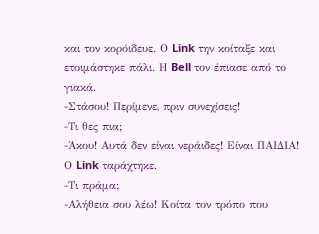και τον κορόιδευε. Ο Link την κοίταξε και ετοιμάστηκε πάλι. Η Bell τον έπιασε από το γιακά.
-Στάσου! Περίμενε, πριν συνεχίσεις!
-Τι θες πια;
-Άκου! Αυτά δεν είναι νεράιδες! Είναι ΠΑΙΔΙΑ!
Ο Link ταράχτηκε.
-Τι πράμα;
-Αλήθεια σου λέω! Κοίτα τον τρόπο που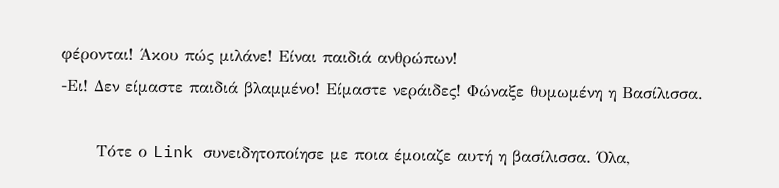φέρονται! Άκου πώς μιλάνε! Είναι παιδιά ανθρώπων!
-Ει! Δεν είμαστε παιδιά βλαμμένο! Είμαστε νεράιδες! Φώναξε θυμωμένη η Βασίλισσα.

      Τότε ο Link συνειδητοποίησε με ποια έμοιαζε αυτή η βασίλισσα. Όλα,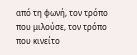από τη φωνή, τον τρόπο που μιλούσε, τον τρόπο που κινείτο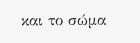και το σώμα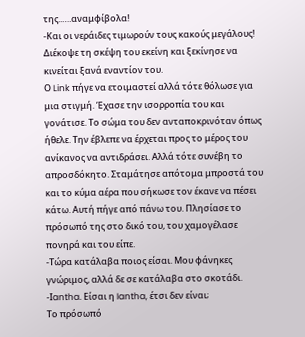της..….αναμφίβολα!
-Και οι νεράιδες τιμωρούν τους κακούς μεγάλους! Διέκοψε τη σκέψη του εκείνη και ξεκίνησε να κινείται ξανά εναντίον του.
Ο Link πήγε να ετοιμαστεί αλλά τότε θόλωσε για μια στιγμή. Έχασε την ισορροπία του και γονάτισε. Το σώμα του δεν ανταποκρινόταν όπως ήθελε. Την έβλεπε να έρχεται προς το μέρος του ανίκανος να αντιδράσει. Αλλά τότε συνέβη το απροσδόκητο. Σταμάτησε απότομα μπροστά του και το κύμα αέρα που σήκωσε τον έκανε να πέσει κάτω. Αυτή πήγε από πάνω του. Πλησίασε το πρόσωπό της στο δικό του, του χαμογέλασε πονηρά και του είπε.
-Τώρα κατάλαβα ποιος είσαι. Μου φάνηκες γνώριμος, αλλά δε σε κατάλαβα στο σκοτάδι.
-Ιantha. Είσαι η Iantha, έτσι δεν είναι;
Το πρόσωπό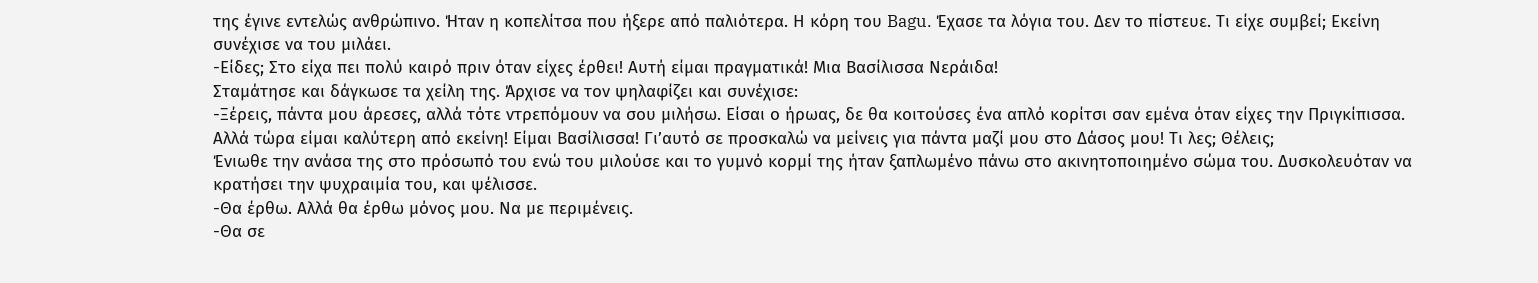της έγινε εντελώς ανθρώπινο. Ήταν η κοπελίτσα που ήξερε από παλιότερα. Η κόρη του Bagu. Έχασε τα λόγια του. Δεν το πίστευε. Τι είχε συμβεί; Εκείνη συνέχισε να του μιλάει.
-Είδες; Στο είχα πει πολύ καιρό πριν όταν είχες έρθει! Αυτή είμαι πραγματικά! Μια Βασίλισσα Νεράιδα!
Σταμάτησε και δάγκωσε τα χείλη της. Άρχισε να τον ψηλαφίζει και συνέχισε:
-Ξέρεις, πάντα μου άρεσες, αλλά τότε ντρεπόμουν να σου μιλήσω. Είσαι ο ήρωας, δε θα κοιτούσες ένα απλό κορίτσι σαν εμένα όταν είχες την Πριγκίπισσα. Αλλά τώρα είμαι καλύτερη από εκείνη! Είμαι Βασίλισσα! Γι’αυτό σε προσκαλώ να μείνεις για πάντα μαζί μου στο Δάσος μου! Τι λες; Θέλεις;
Ένιωθε την ανάσα της στο πρόσωπό του ενώ του μιλούσε και το γυμνό κορμί της ήταν ξαπλωμένο πάνω στο ακινητοποιημένο σώμα του. Δυσκολευόταν να κρατήσει την ψυχραιμία του, και ψέλισσε.
-Θα έρθω. Αλλά θα έρθω μόνος μου. Να με περιμένεις.
-Θα σε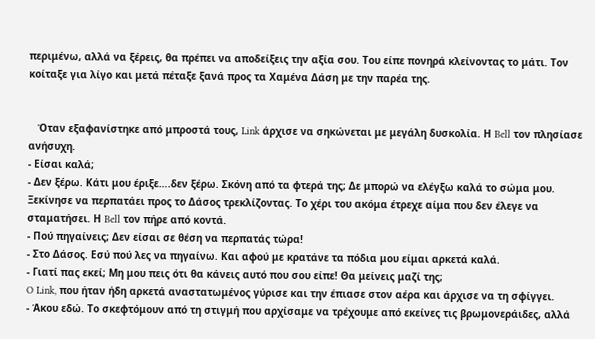περιμένω, αλλά να ξέρεις, θα πρέπει να αποδείξεις την αξία σου. Του είπε πονηρά κλείνοντας το μάτι. Τον κοίταξε για λίγο και μετά πέταξε ξανά προς τα Χαμένα Δάση με την παρέα της.


   Όταν εξαφανίστηκε από μπροστά τους, Link άρχισε να σηκώνεται με μεγάλη δυσκολία. Η Bell τον πλησίασε ανήσυχη.
- Είσαι καλά;
- Δεν ξέρω. Κάτι μου έριξε….δεν ξέρω. Σκόνη από τα φτερά της; Δε μπορώ να ελέγξω καλά το σώμα μου.
Ξεκίνησε να περπατάει προς το Δάσος τρεκλίζοντας. Το χέρι του ακόμα έτρεχε αίμα που δεν έλεγε να σταματήσει. Η Bell τον πήρε από κοντά.
- Πού πηγαίνεις; Δεν είσαι σε θέση να περπατάς τώρα!
- Στο Δάσος. Εσύ πού λες να πηγαίνω. Και αφού με κρατάνε τα πόδια μου είμαι αρκετά καλά.
- Γιατί πας εκεί; Μη μου πεις ότι θα κάνεις αυτό που σου είπε! Θα μείνεις μαζί της;
O Link, που ήταν ήδη αρκετά αναστατωμένος γύρισε και την έπιασε στον αέρα και άρχισε να τη σφίγγει.
- Άκου εδώ. Το σκεφτόμουν από τη στιγμή που αρχίσαμε να τρέχουμε από εκείνες τις βρωμονεράιδες, αλλά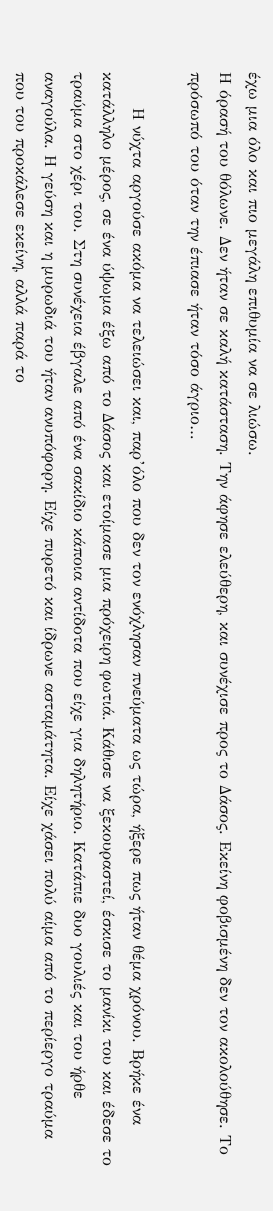έχω μια όλο και πιο μεγάλη επιθυμία να σε λιώσω.
Η όρασή του θόλωνε. Δεν ήταν σε καλή κατάσταση. Την άφησε ελεύθερη, και συνέχισε προς το Δάσος. Εκείνη φοβισμένη δεν τον ακολούθησε. Το πρόσωπό του όταν την έπιασε ήταν τόσο άγριο…

      Η νύχτα αργούσε ακόμα να τελειώσει και, παρ’όλο που δεν τον ενόχλησαν πνεύματα ως τώρα, ήξερε πως ήταν θέμα χρόνου. Βρήκε ένα κατάλληλο μέρος, σε ένα ύψωμα έξω από το Δάσος και ετοίμασε μια πρόχειρη φωτιά. Κάθισε να ξεκουραστεί, έσκισε το μανίκι του και έδεσε το τραύμα στο χέρι του. Στη συνέχεια έβγαλε από ένα σακίδιο κάποια αντίδοτα που είχε για δηλητήριο. Κατάπιε δυο γουλιές και του ήρθε αναγούλα. Η γεύση και η μυρωδιά του ήταν ανυπόφορη. Είχε πυρετό και ίδρωνε ασταμάτητα. Είχε χάσει πολύ αίμα από το περίεργο τραύμα που του προκάλεσε εκείνη, αλλά παρά το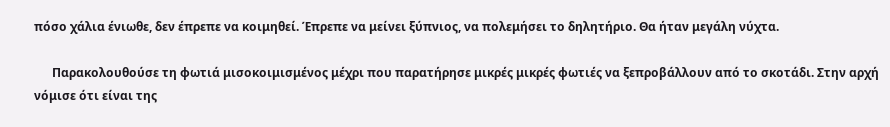πόσο χάλια ένιωθε, δεν έπρεπε να κοιμηθεί. Έπρεπε να μείνει ξύπνιος, να πολεμήσει το δηλητήριο. Θα ήταν μεγάλη νύχτα.

      Παρακολουθούσε τη φωτιά μισοκοιμισμένος μέχρι που παρατήρησε μικρές μικρές φωτιές να ξεπροβάλλουν από το σκοτάδι. Στην αρχή νόμισε ότι είναι της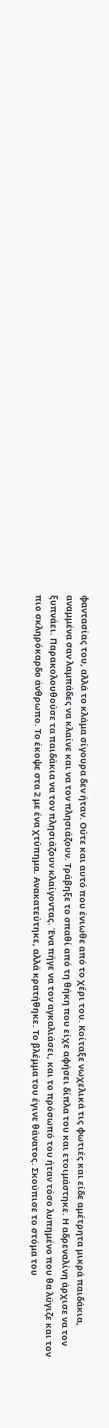φαντασίας του, αλλά το κλάμα σίγουρα δεν ήταν. Ούτε και αυτό που ένιωθε από το χέρι του. Κοίταξε νωχελικά τις φωτιές και είδε αμέτρητα μικρά παιδάκια, αναμμένα σαν λαμπάδες να κλαίνε και να τον πλησιάζουν. Τράβηξε το σπαθί από τη θήκη που είχε αφήσει δίπλα του και ετοιμάστηκε. Η αδρεναλίνη άρχισε να τον ξυπνάει. Παρακολουθούσε τα παιδάκια να τον πλησιάζουν κλαίγοντας. Ένα πήγε να τον αγκαλιάσει, και το πρόσωπό του ήταν τόσο λυπημένο που θα λύγιζε και τον πιο σκληρόκαρδο άνθρωπο. Το έκοψε στα 2 με ένα χτύπημα. Ανακατεύτηκε, αλλά κρατήθηκε. Το βλέμμα του έγινε θάνατος. Σκούπισε το στόμα του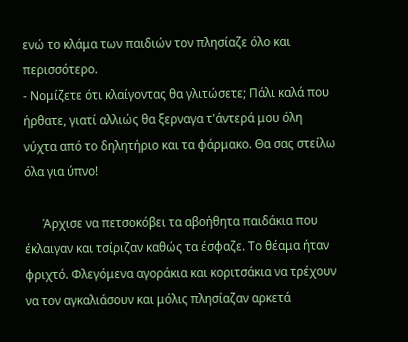ενώ το κλάμα των παιδιών τον πλησίαζε όλο και περισσότερο.
- Νομίζετε ότι κλαίγοντας θα γλιτώσετε; Πάλι καλά που ήρθατε, γιατί αλλιώς θα ξερναγα τ'άντερά μου όλη νύχτα από το δηλητήριο και τα φάρμακο. Θα σας στείλω όλα για ύπνο!

      Άρχισε να πετσοκόβει τα αβοήθητα παιδάκια που έκλαιγαν και τσίριζαν καθώς τα έσφαζε. Το θέαμα ήταν φριχτό. Φλεγόμενα αγοράκια και κοριτσάκια να τρέχουν να τον αγκαλιάσουν και μόλις πλησίαζαν αρκετά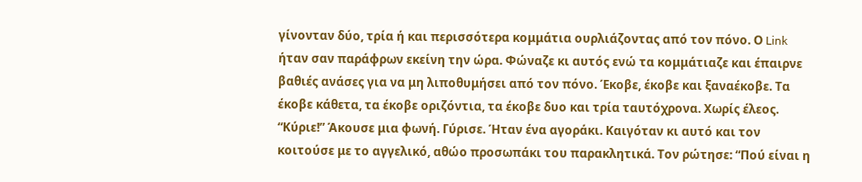γίνονταν δύο, τρία ή και περισσότερα κομμάτια ουρλιάζοντας από τον πόνο. Ο Link ήταν σαν παράφρων εκείνη την ώρα. Φώναζε κι αυτός ενώ τα κομμάτιαζε και έπαιρνε βαθιές ανάσες για να μη λιποθυμήσει από τον πόνο. Έκοβε, έκοβε και ξαναέκοβε. Τα έκοβε κάθετα, τα έκοβε οριζόντια, τα έκοβε δυο και τρία ταυτόχρονα. Χωρίς έλεος.
“Κύριε!” Άκουσε μια φωνή. Γύρισε. Ήταν ένα αγοράκι. Καιγόταν κι αυτό και τον κοιτούσε με το αγγελικό, αθώο προσωπάκι του παρακλητικά. Τον ρώτησε: “Πού είναι η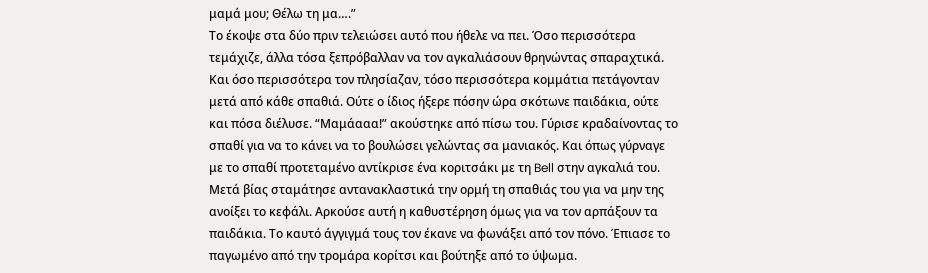μαμά μου; Θέλω τη μα….”
Το έκοψε στα δύο πριν τελειώσει αυτό που ήθελε να πει. Όσο περισσότερα τεμάχιζε, άλλα τόσα ξεπρόβαλλαν να τον αγκαλιάσουν θρηνώντας σπαραχτικά. Και όσο περισσότερα τον πλησίαζαν, τόσο περισσότερα κομμάτια πετάγονταν μετά από κάθε σπαθιά. Ούτε ο ίδιος ήξερε πόσην ώρα σκότωνε παιδάκια, ούτε και πόσα διέλυσε. “Μαμάααα!” ακούστηκε από πίσω του. Γύρισε κραδαίνοντας το σπαθί για να το κάνει να το βουλώσει γελώντας σα μανιακός. Και όπως γύρναγε με το σπαθί προτεταμένο αντίκρισε ένα κοριτσάκι με τη Bell στην αγκαλιά του. Μετά βίας σταμάτησε αντανακλαστικά την ορμή τη σπαθιάς του για να μην της ανοίξει το κεφάλι. Αρκούσε αυτή η καθυστέρηση όμως για να τον αρπάξουν τα παιδάκια. Το καυτό άγγιγμά τους τον έκανε να φωνάξει από τον πόνο. Έπιασε το παγωμένο από την τρομάρα κορίτσι και βούτηξε από το ύψωμα.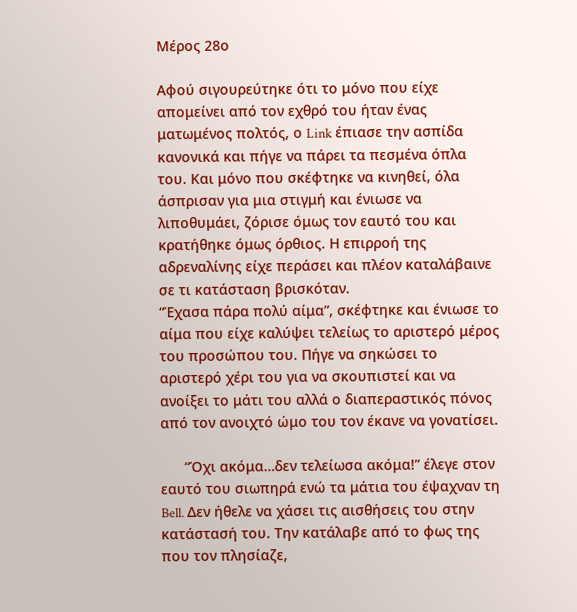Μέρος 28ο

Αφού σιγουρεύτηκε ότι το μόνο που είχε απομείνει από τον εχθρό του ήταν ένας ματωμένος πολτός, ο Link έπιασε την ασπίδα κανονικά και πήγε να πάρει τα πεσμένα όπλα του. Και μόνο που σκέφτηκε να κινηθεί, όλα άσπρισαν για μια στιγμή και ένιωσε να λιποθυμάει, ζόρισε όμως τον εαυτό του και κρατήθηκε όμως όρθιος. Η επιρροή της αδρεναλίνης είχε περάσει και πλέον καταλάβαινε σε τι κατάσταση βρισκόταν.
“Έχασα πάρα πολύ αίμα”, σκέφτηκε και ένιωσε το αίμα που είχε καλύψει τελείως το αριστερό μέρος του προσώπου του. Πήγε να σηκώσει το αριστερό χέρι του για να σκουπιστεί και να ανοίξει το μάτι του αλλά ο διαπεραστικός πόνος από τον ανοιχτό ώμο του τον έκανε να γονατίσει.

      “Όχι ακόμα…δεν τελείωσα ακόμα!” έλεγε στον εαυτό του σιωπηρά ενώ τα μάτια του έψαχναν τη Bell. Δεν ήθελε να χάσει τις αισθήσεις του στην κατάστασή του. Την κατάλαβε από το φως της που τον πλησίαζε,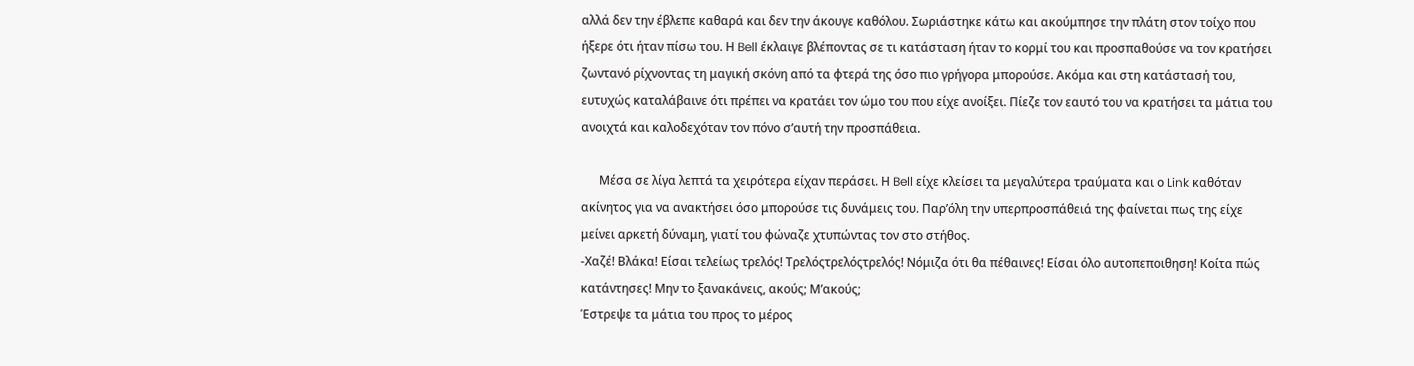αλλά δεν την έβλεπε καθαρά και δεν την άκουγε καθόλου. Σωριάστηκε κάτω και ακούμπησε την πλάτη στον τοίχο που ήξερε ότι ήταν πίσω του. Η Bell έκλαιγε βλέποντας σε τι κατάσταση ήταν το κορμί του και προσπαθούσε να τον κρατήσει ζωντανό ρίχνοντας τη μαγική σκόνη από τα φτερά της όσο πιο γρήγορα μπορούσε. Ακόμα και στη κατάστασή του, ευτυχώς καταλάβαινε ότι πρέπει να κρατάει τον ώμο του που είχε ανοίξει. Πίεζε τον εαυτό του να κρατήσει τα μάτια του ανοιχτά και καλοδεχόταν τον πόνο σ’αυτή την προσπάθεια.

      Μέσα σε λίγα λεπτά τα χειρότερα είχαν περάσει. Η Bell είχε κλείσει τα μεγαλύτερα τραύματα και ο Link καθόταν ακίνητος για να ανακτήσει όσο μπορούσε τις δυνάμεις του. Παρ’όλη την υπερπροσπάθειά της φαίνεται πως της είχε μείνει αρκετή δύναμη, γιατί του φώναζε χτυπώντας τον στο στήθος.
-Χαζέ! Βλάκα! Είσαι τελείως τρελός! Τρελόςτρελόςτρελός! Νόμιζα ότι θα πέθαινες! Είσαι όλο αυτοπεποιθηση! Κοίτα πώς κατάντησες! Μην το ξανακάνεις, ακούς; Μ’ακούς;
Έστρεψε τα μάτια του προς το μέρος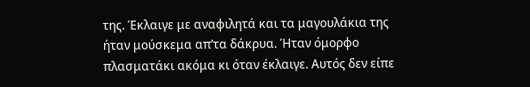της. Έκλαιγε με αναφιλητά και τα μαγουλάκια της ήταν μούσκεμα απ’τα δάκρυα. Ήταν όμορφο πλασματάκι ακόμα κι όταν έκλαιγε. Αυτός δεν είπε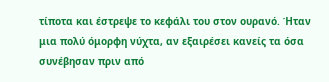τίποτα και έστρεψε το κεφάλι του στον ουρανό. Ήταν μια πολύ όμορφη νύχτα, αν εξαιρέσει κανείς τα όσα συνέβησαν πριν από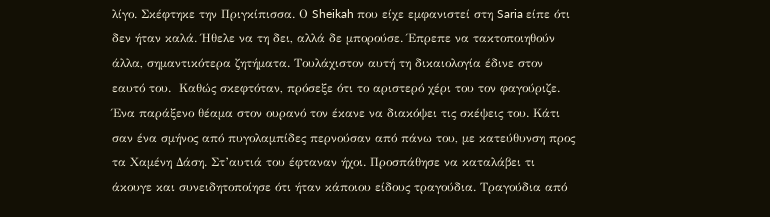λίγο. Σκέφτηκε την Πριγκίπισσα. Ο Sheikah που είχε εμφανιστεί στη Saria είπε ότι δεν ήταν καλά. Ήθελε να τη δει, αλλά δε μπορούσε. Έπρεπε να τακτοποιηθούν άλλα, σημαντικότερα ζητήματα. Τουλάχιστον αυτή τη δικαιολογία έδινε στον εαυτό του.  Καθώς σκεφτόταν, πρόσεξε ότι το αριστερό χέρι του τον φαγούριζε. Ένα παράξενο θέαμα στον ουρανό τον έκανε να διακόψει τις σκέψεις του. Κάτι σαν ένα σμήνος από πυγολαμπίδες περνούσαν από πάνω του, με κατεύθυνση προς τα Χαμένη Δάση. Στ’αυτιά του έφταναν ήχοι. Προσπάθησε να καταλάβει τι άκουγε και συνειδητοποίησε ότι ήταν κάποιου είδους τραγούδια. Τραγούδια από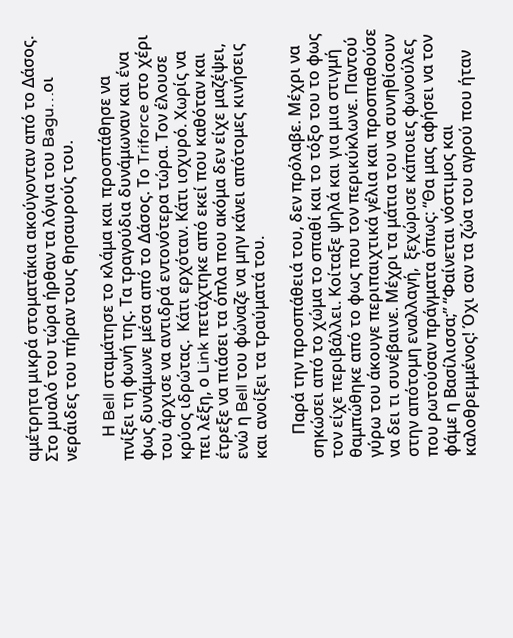αμέτρητα μικρά στοματάκια ακούγονταν από το Δάσος. Στο μυαλό του τώρα ήρθαν τα λόγια του Bagu…οι νεράιδες του πήραν τους θησαυρούς του.

      Η Bell σταμάτησε το κλάμα και προσπάθησε να πνίξει τη φωνή της. Τα τραγούδια δυνάμωναν και ένα φως δυνάμωνε μέσα από το Δάσος. Το Triforce στο χέρι του άρχισε να αντιδρά εντονότερα τώρα. Τον έλουσε κρύος ιδρώτας.  Κάτι ερχόταν. Κάτι ισχυρό. Χωρίς να πει λέξη, ο Link πετάχτηκε από εκεί που καθόταν και έτρεξε να πιάσει τα όπλα που ακόμα δεν είχε μαζέψει, ενώ η Bell του φώναζε να μην κάνει απότομες κινήσεις και ανοίξει τα τραύματά του.

      Παρά την προσπάθειά του, δεν πρόλαβε. Μέχρι να σηκώσει από το χώμα το σπαθί και το τόξο του το φως τον είχε περιβάλλει. Κοίταξε ψηλά και για μια στιγμή θαμπώθηκε από το φως που τον περικύκλωνε. Παντού γύρω του άκουγε περιπαιχτικά γέλια και προσπαθούσε να δει τι συνέβαινε. Μέχρι τα μάτια του να συνηθίσουν στην απότομη εναλλαγή,  ξεχώρισε κάποιες φωνούλες που ρωτούσαν πράγματα όπως: “Θα μας αφήσει να τον φάμε η Βασίλισσα;” “Φαίνεται νόστιμος και καλοθρεμμένος! Όχι σαν τα ζώα του αγρού που ήταν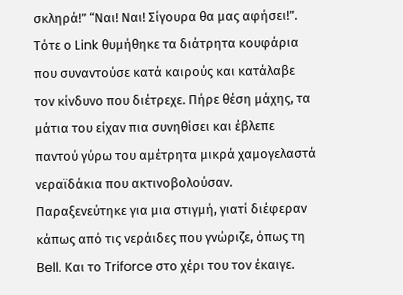σκληρά!” “Ναι! Ναι! Σίγουρα θα μας αφήσει!”. Τότε ο Link θυμήθηκε τα διάτρητα κουφάρια που συναντούσε κατά καιρούς και κατάλαβε τον κίνδυνο που διέτρεχε. Πήρε θέση μάχης, τα μάτια του είχαν πια συνηθίσει και έβλεπε παντού γύρω του αμέτρητα μικρά χαμογελαστά νεραϊδάκια που ακτινοβολούσαν. Παραξενεύτηκε για μια στιγμή, γιατί διέφεραν κάπως από τις νεράιδες που γνώριζε, όπως τη Bell. Και το Triforce στο χέρι του τον έκαιγε.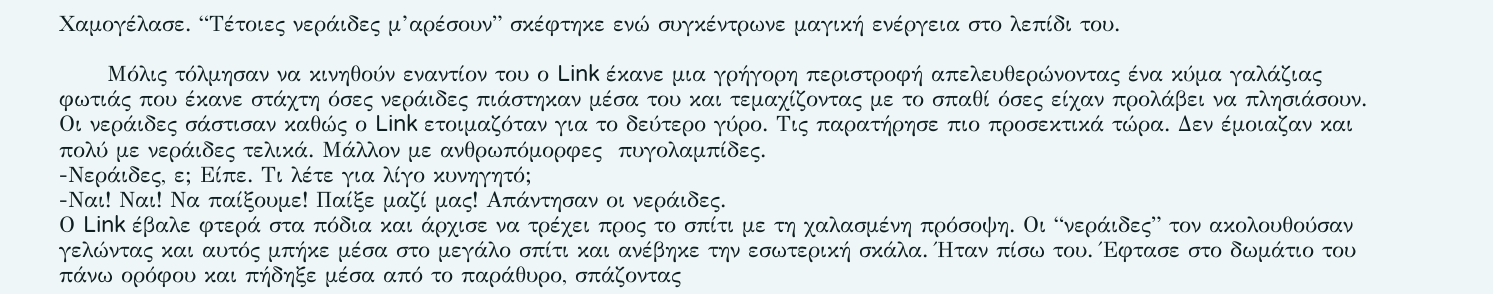Χαμογέλασε. “Τέτοιες νεράιδες μ’αρέσουν” σκέφτηκε ενώ συγκέντρωνε μαγική ενέργεια στο λεπίδι του.

      Μόλις τόλμησαν να κινηθούν εναντίον του ο Link έκανε μια γρήγορη περιστροφή απελευθερώνοντας ένα κύμα γαλάζιας φωτιάς που έκανε στάχτη όσες νεράιδες πιάστηκαν μέσα του και τεμαχίζοντας με το σπαθί όσες είχαν προλάβει να πλησιάσουν. Οι νεράιδες σάστισαν καθώς ο Link ετοιμαζόταν για το δεύτερο γύρο. Τις παρατήρησε πιο προσεκτικά τώρα. Δεν έμοιαζαν και πολύ με νεράιδες τελικά. Μάλλον με ανθρωπόμορφες  πυγολαμπίδες.
-Νεράιδες, ε; Είπε. Τι λέτε για λίγο κυνηγητό;
-Ναι! Ναι! Να παίξουμε! Παίξε μαζί μας! Απάντησαν οι νεράιδες.
Ο Link έβαλε φτερά στα πόδια και άρχισε να τρέχει προς το σπίτι με τη χαλασμένη πρόσοψη. Οι “νεράιδες” τον ακολουθούσαν γελώντας και αυτός μπήκε μέσα στο μεγάλο σπίτι και ανέβηκε την εσωτερική σκάλα. Ήταν πίσω του. Έφτασε στο δωμάτιο του πάνω ορόφου και πήδηξε μέσα από το παράθυρο, σπάζοντας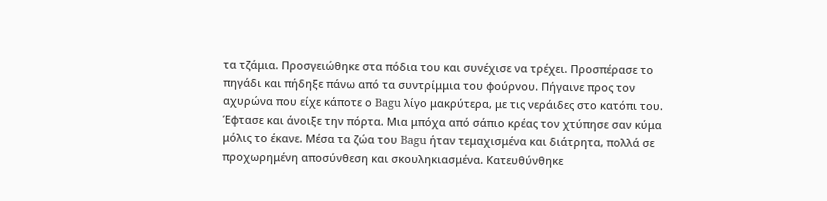τα τζάμια. Προσγειώθηκε στα πόδια του και συνέχισε να τρέχει. Προσπέρασε το πηγάδι και πήδηξε πάνω από τα συντρίμμια του φούρνου. Πήγαινε προς τον αχυρώνα που είχε κάποτε ο Bagu λίγο μακρύτερα, με τις νεράιδες στο κατόπι του. Έφτασε και άνοιξε την πόρτα. Μια μπόχα από σάπιο κρέας τον χτύπησε σαν κύμα μόλις το έκανε. Μέσα τα ζώα του Bagu ήταν τεμαχισμένα και διάτρητα, πολλά σε προχωρημένη αποσύνθεση και σκουληκιασμένα. Κατευθύνθηκε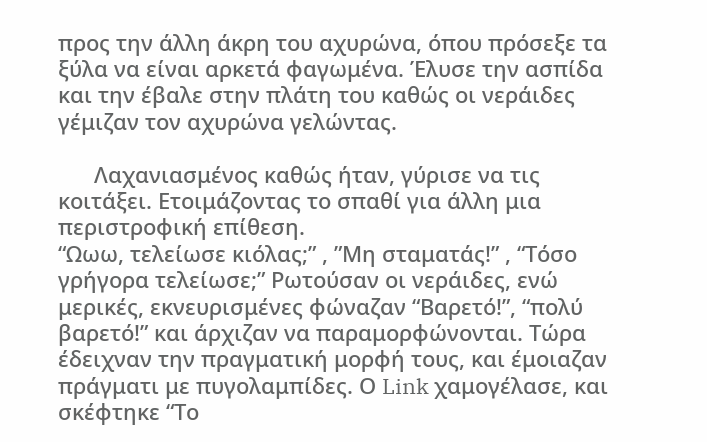προς την άλλη άκρη του αχυρώνα, όπου πρόσεξε τα ξύλα να είναι αρκετά φαγωμένα. Έλυσε την ασπίδα και την έβαλε στην πλάτη του καθώς οι νεράιδες γέμιζαν τον αχυρώνα γελώντας.

      Λαχανιασμένος καθώς ήταν, γύρισε να τις κοιτάξει. Ετοιμάζοντας το σπαθί για άλλη μια περιστροφική επίθεση.
“Ωωω, τελείωσε κιόλας;” , ”Μη σταματάς!” , “Τόσο γρήγορα τελείωσε;” Ρωτούσαν οι νεράιδες, ενώ μερικές, εκνευρισμένες φώναζαν “Βαρετό!”, “πολύ βαρετό!” και άρχιζαν να παραμορφώνονται. Τώρα έδειχναν την πραγματική μορφή τους, και έμοιαζαν πράγματι με πυγολαμπίδες. Ο Link χαμογέλασε, και σκέφτηκε “Το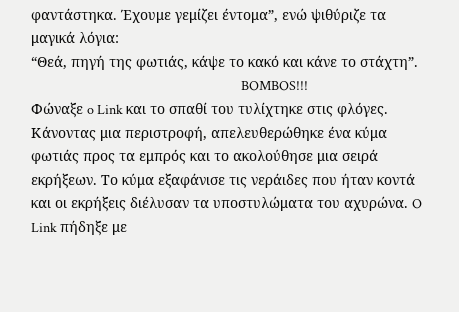φαντάστηκα. Έχουμε γεμίζει έντομα”, ενώ ψιθύριζε τα μαγικά λόγια:
“Θεά, πηγή της φωτιάς, κάψε το κακό και κάνε το στάχτη”.
                                                                      BOMBOS!!!
Φώναξε o Link και το σπαθί του τυλίχτηκε στις φλόγες. Κάνοντας μια περιστροφή, απελευθερώθηκε ένα κύμα φωτιάς προς τα εμπρός και το ακολούθησε μια σειρά εκρήξεων. Το κύμα εξαφάνισε τις νεράιδες που ήταν κοντά και οι εκρήξεις διέλυσαν τα υποστυλώματα του αχυρώνα. O Link πήδηξε με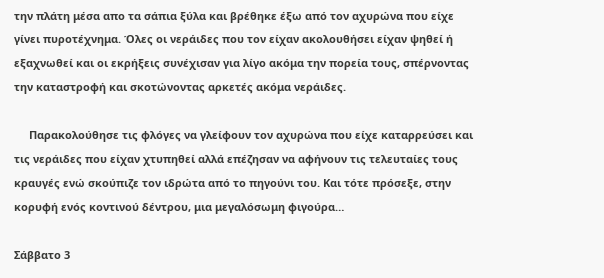την πλάτη μέσα απο τα σάπια ξύλα και βρέθηκε έξω από τον αχυρώνα που είχε γίνει πυροτέχνημα. Όλες οι νεράιδες που τον είχαν ακολουθήσει είχαν ψηθεί ή εξαχνωθεί και οι εκρήξεις συνέχισαν για λίγο ακόμα την πορεία τους, σπέρνοντας την καταστροφή και σκοτώνοντας αρκετές ακόμα νεράιδες.

     Παρακολούθησε τις φλόγες να γλείφουν τον αχυρώνα που είχε καταρρεύσει και τις νεράιδες που είχαν χτυπηθεί αλλά επέζησαν να αφήνουν τις τελευταίες τους κραυγές ενώ σκούπιζε τον ιδρώτα από το πηγούνι του. Και τότε πρόσεξε, στην κορυφή ενός κοντινού δέντρου, μια μεγαλόσωμη φιγούρα…

Σάββατο 3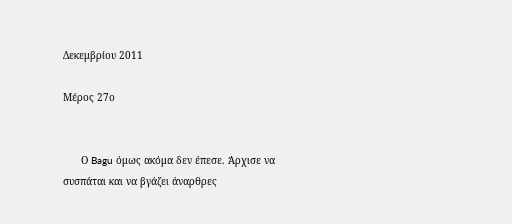Δεκεμβρίου 2011

Μέρος 27ο


      Ο Bagu όμως ακόμα δεν έπεσε. Άρχισε να συσπάται και να βγάζει άναρθρες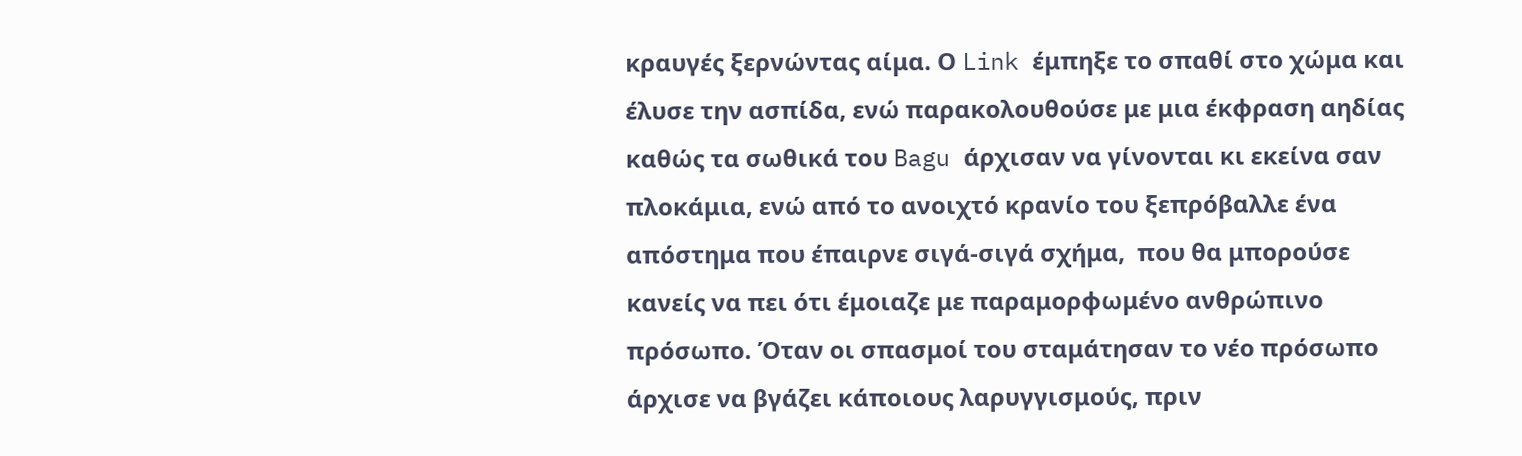κραυγές ξερνώντας αίμα. Ο Link έμπηξε το σπαθί στο χώμα και έλυσε την ασπίδα, ενώ παρακολουθούσε με μια έκφραση αηδίας καθώς τα σωθικά του Bagu άρχισαν να γίνονται κι εκείνα σαν πλοκάμια, ενώ από το ανοιχτό κρανίο του ξεπρόβαλλε ένα απόστημα που έπαιρνε σιγά-σιγά σχήμα,  που θα μπορούσε κανείς να πει ότι έμοιαζε με παραμορφωμένο ανθρώπινο πρόσωπο. Όταν οι σπασμοί του σταμάτησαν το νέο πρόσωπο άρχισε να βγάζει κάποιους λαρυγγισμούς, πριν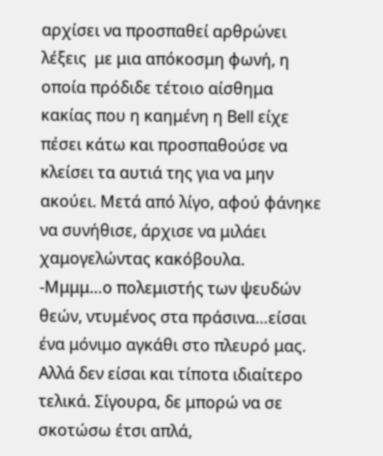αρχίσει να προσπαθεί αρθρώνει λέξεις  με μια απόκοσμη φωνή, η οποία πρόδιδε τέτοιο αίσθημα κακίας που η καημένη η Bell είχε πέσει κάτω και προσπαθούσε να κλείσει τα αυτιά της για να μην ακούει. Μετά από λίγο, αφού φάνηκε να συνήθισε, άρχισε να μιλάει χαμογελώντας κακόβουλα.
-Μμμμ…ο πολεμιστής των ψευδών θεών, ντυμένος στα πράσινα…είσαι ένα μόνιμο αγκάθι στο πλευρό μας. Αλλά δεν είσαι και τίποτα ιδιαίτερο τελικά. Σίγουρα, δε μπορώ να σε σκοτώσω έτσι απλά,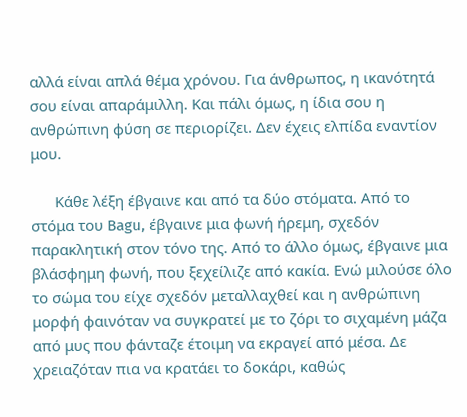αλλά είναι απλά θέμα χρόνου. Για άνθρωπος, η ικανότητά σου είναι απαράμιλλη. Και πάλι όμως, η ίδια σου η ανθρώπινη φύση σε περιορίζει. Δεν έχεις ελπίδα εναντίον μου.

      Κάθε λέξη έβγαινε και από τα δύο στόματα. Από το στόμα του Bagu, έβγαινε μια φωνή ήρεμη, σχεδόν παρακλητική στον τόνο της. Από το άλλο όμως, έβγαινε μια βλάσφημη φωνή, που ξεχείλιζε από κακία. Ενώ μιλούσε όλο το σώμα του είχε σχεδόν μεταλλαχθεί και η ανθρώπινη μορφή φαινόταν να συγκρατεί με το ζόρι το σιχαμένη μάζα από μυς που φάνταζε έτοιμη να εκραγεί από μέσα. Δε χρειαζόταν πια να κρατάει το δοκάρι, καθώς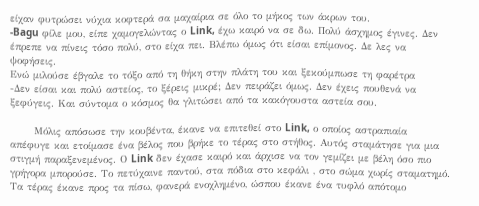είχαν φυτρώσει νύχια κοφτερά σα μαχαίρια σε όλο το μήκος των άκρων του.
-Bagu φίλε μου, είπε χαμογελώντας ο Link, έχω καιρό να σε δω. Πολύ άσχημος έγινες. Δεν έπρεπε να πίνεις τόσο πολύ, στο είχα πει. Βλέπω όμως ότι είσαι επίμονος. Δε λες να ψοφήσεις.
Ενώ μιλούσε έβγαλε το τόξο από τη θήκη στην πλάτη του και ξεκούμπωσε τη φαρέτρα
-Δεν είσαι και πολύ αστείος, το ξέρεις μικρέ; Δεν πειράζει όμως. Δεν έχεις πουθενά να ξεφύγεις. Και σύντομα ο κόσμος θα γλιτώσει από τα κακόγουστα αστεία σου.

      Μόλις απόσωσε την κουβέντα, έκανε να επιτεθεί στο Link, ο οποίος αστραπιαία απέφυγε και ετοίμασε ένα βέλος που βρήκε το τέρας στο στήθος. Αυτός σταμάτησε για μια στιγμή παραξενεμένος. Ο Link δεν έχασε καιρό και άρχισε να τον γεμίζει με βέλη όσο πιο γρήγορα μπορούσε. Το πετύχαινε παντού, στα πόδια στο κεφάλι , στο σώμα χωρίς σταματημό. Τα τέρας έκανε προς τα πίσω, φανερά ενοχλημένο, ώσπου έκανε ένα τυφλό απότομο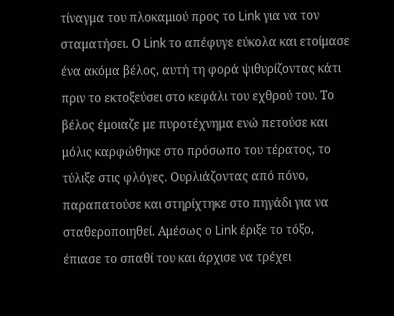τίναγμα του πλοκαμιού προς το Link για να τον σταματήσει. Ο Link το απέφυγε εύκολα και ετοίμασε ένα ακόμα βέλος, αυτή τη φορά ψιθυρίζοντας κάτι πριν το εκτοξεύσει στο κεφάλι του εχθρού του. Το βέλος έμοιαζε με πυροτέχνημα ενώ πετούσε και μόλις καρφώθηκε στο πρόσωπο του τέρατος, το τύλιξε στις φλόγες. Ουρλιάζοντας από πόνο, παραπατούσε και στηρίχτηκε στο πηγάδι για να σταθεροποιηθεί. Αμέσως ο Link έριξε το τόξο, έπιασε το σπαθί του και άρχισε να τρέχει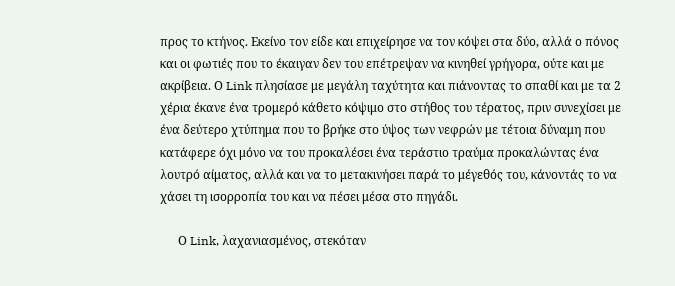προς το κτήνος. Εκείνο τον είδε και επιχείρησε να τον κόψει στα δύο, αλλά ο πόνος και οι φωτιές που το έκαιγαν δεν του επέτρεψαν να κινηθεί γρήγορα, ούτε και με ακρίβεια. Ο Link πλησίασε με μεγάλη ταχύτητα και πιάνοντας το σπαθί και με τα 2 χέρια έκανε ένα τρομερό κάθετο κόψιμο στο στήθος του τέρατος, πριν συνεχίσει με ένα δεύτερο χτύπημα που το βρήκε στο ύψος των νεφρών με τέτοια δύναμη που κατάφερε όχι μόνο να του προκαλέσει ένα τεράστιο τραύμα προκαλώντας ένα λουτρό αίματος, αλλά και να το μετακινήσει παρά το μέγεθός του, κάνοντάς το να χάσει τη ισορροπία του και να πέσει μέσα στο πηγάδι.

      Ο Link, λαχανιασμένος, στεκόταν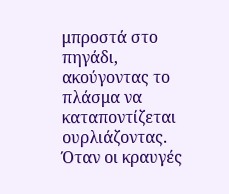μπροστά στο πηγάδι, ακούγοντας το πλάσμα να καταποντίζεται ουρλιάζοντας. Όταν οι κραυγές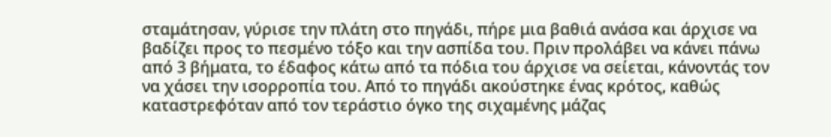σταμάτησαν, γύρισε την πλάτη στο πηγάδι, πήρε μια βαθιά ανάσα και άρχισε να βαδίζει προς το πεσμένο τόξο και την ασπίδα του. Πριν προλάβει να κάνει πάνω από 3 βήματα, το έδαφος κάτω από τα πόδια του άρχισε να σείεται, κάνοντάς τον να χάσει την ισορροπία του. Από το πηγάδι ακούστηκε ένας κρότος, καθώς καταστρεφόταν από τον τεράστιο όγκο της σιχαμένης μάζας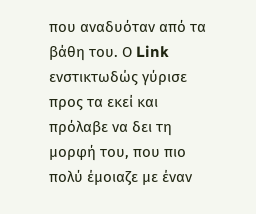που αναδυόταν από τα βάθη του. Ο Link ενστικτωδώς γύρισε προς τα εκεί και πρόλαβε να δει τη μορφή του, που πιο πολύ έμοιαζε με έναν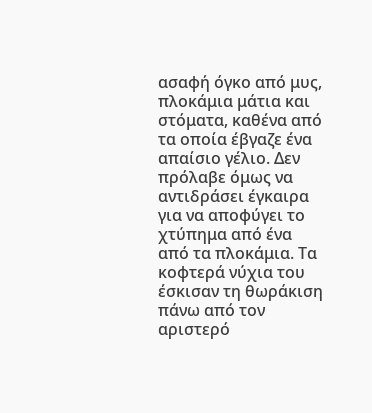ασαφή όγκο από μυς, πλοκάμια μάτια και στόματα, καθένα από τα οποία έβγαζε ένα απαίσιο γέλιο. Δεν πρόλαβε όμως να αντιδράσει έγκαιρα για να αποφύγει το χτύπημα από ένα από τα πλοκάμια. Τα κοφτερά νύχια του έσκισαν τη θωράκιση πάνω από τον αριστερό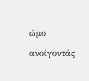ώμο ανοίγοντάς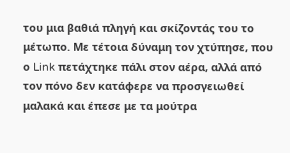του μια βαθιά πληγή και σκίζοντάς του το μέτωπο. Με τέτοια δύναμη τον χτύπησε, που ο Link πετάχτηκε πάλι στον αέρα, αλλά από τον πόνο δεν κατάφερε να προσγειωθεί μαλακά και έπεσε με τα μούτρα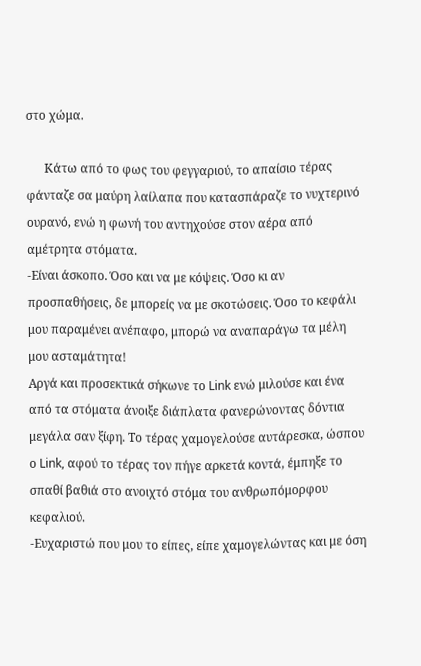στο χώμα.

      Κάτω από το φως του φεγγαριού, το απαίσιο τέρας φάνταζε σα μαύρη λαίλαπα που κατασπάραζε το νυχτερινό ουρανό, ενώ η φωνή του αντηχούσε στον αέρα από αμέτρητα στόματα.
-Είναι άσκοπο. Όσο και να με κόψεις. Όσο κι αν προσπαθήσεις, δε μπορείς να με σκοτώσεις. Όσο το κεφάλι μου παραμένει ανέπαφο, μπορώ να αναπαράγω τα μέλη μου ασταμάτητα!
Αργά και προσεκτικά σήκωνε το Link ενώ μιλούσε και ένα από τα στόματα άνοιξε διάπλατα φανερώνοντας δόντια μεγάλα σαν ξίφη. Το τέρας χαμογελούσε αυτάρεσκα, ώσπου ο Link, αφού το τέρας τον πήγε αρκετά κοντά, έμπηξε το σπαθί βαθιά στο ανοιχτό στόμα του ανθρωπόμορφου κεφαλιού.
-Ευχαριστώ που μου το είπες, είπε χαμογελώντας και με όση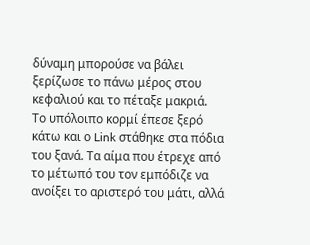δύναμη μπορούσε να βάλει ξερίζωσε το πάνω μέρος στου κεφαλιού και το πέταξε μακριά.
Το υπόλοιπο κορμί έπεσε ξερό κάτω και ο Link στάθηκε στα πόδια του ξανά. Τα αίμα που έτρεχε από το μέτωπό του τον εμπόδιζε να ανοίξει το αριστερό του μάτι, αλλά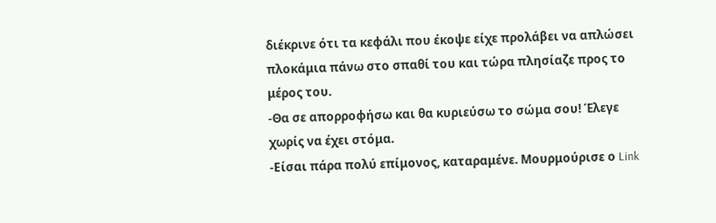διέκρινε ότι τα κεφάλι που έκοψε είχε προλάβει να απλώσει πλοκάμια πάνω στο σπαθί του και τώρα πλησίαζε προς το μέρος του.
-Θα σε απορροφήσω και θα κυριεύσω το σώμα σου! Έλεγε χωρίς να έχει στόμα.
-Είσαι πάρα πολύ επίμονος, καταραμένε. Μουρμούρισε ο Link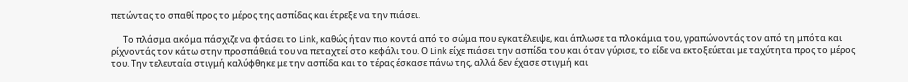πετώντας το σπαθί προς το μέρος της ασπίδας και έτρεξε να την πιάσει.

      Το πλάσμα ακόμα πάσχιζε να φτάσει το Link, καθώς ήταν πιο κοντά από το σώμα που εγκατέλειψε, και άπλωσε τα πλοκάμια του, γραπώνοντάς τον από τη μπότα και ρίχνοντάς τον κάτω στην προσπάθειά του να πεταχτεί στο κεφάλι του. Ο Link είχε πιάσει την ασπίδα του και όταν γύρισε, το είδε να εκτοξεύεται με ταχύτητα προς το μέρος του. Την τελευταία στιγμή καλύφθηκε με την ασπίδα και το τέρας έσκασε πάνω της, αλλά δεν έχασε στιγμή και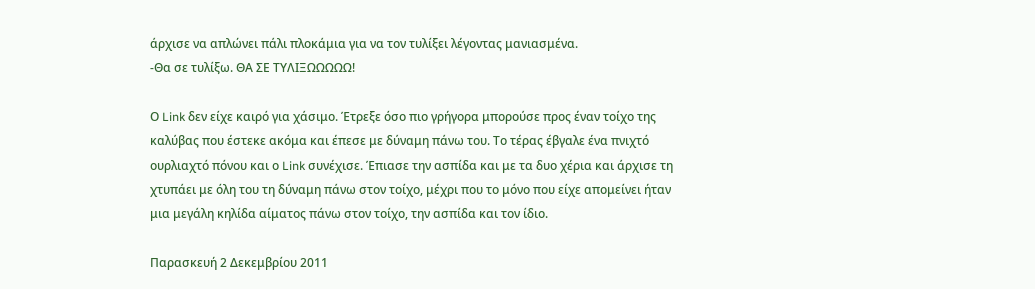άρχισε να απλώνει πάλι πλοκάμια για να τον τυλίξει λέγοντας μανιασμένα.
-Θα σε τυλίξω. ΘΑ ΣΕ ΤΥΛΙΞΩΩΩΩΩ!

Ο Link δεν είχε καιρό για χάσιμο. Έτρεξε όσο πιο γρήγορα μπορούσε προς έναν τοίχο της καλύβας που έστεκε ακόμα και έπεσε με δύναμη πάνω του. Το τέρας έβγαλε ένα πνιχτό ουρλιαχτό πόνου και ο Link συνέχισε. Έπιασε την ασπίδα και με τα δυο χέρια και άρχισε τη χτυπάει με όλη του τη δύναμη πάνω στον τοίχο, μέχρι που το μόνο που είχε απομείνει ήταν μια μεγάλη κηλίδα αίματος πάνω στον τοίχο, την ασπίδα και τον ίδιο.

Παρασκευή 2 Δεκεμβρίου 2011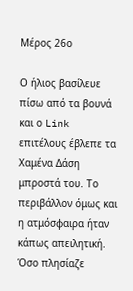Μέρος 26ο

Ο ήλιος βασίλευε πίσω από τα βουνά και ο Link επιτέλους έβλεπε τα Χαμένα Δάση μπροστά του. Το περιβάλλον όμως και η ατμόσφαιρα ήταν κάπως απειλητική. Όσο πλησίαζε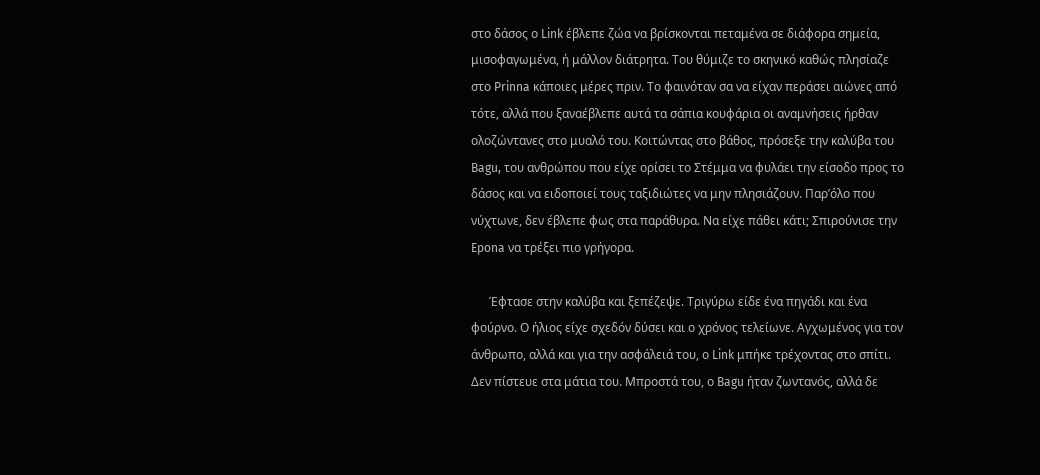στο δάσος ο Link έβλεπε ζώα να βρίσκονται πεταμένα σε διάφορα σημεία, μισοφαγωμένα, ή μάλλον διάτρητα. Του θύμιζε το σκηνικό καθώς πλησίαζε στο Prinna κάποιες μέρες πριν. Το φαινόταν σα να είχαν περάσει αιώνες από τότε, αλλά που ξαναέβλεπε αυτά τα σάπια κουφάρια οι αναμνήσεις ήρθαν ολοζώντανες στο μυαλό του. Κοιτώντας στο βάθος, πρόσεξε την καλύβα του Bagu, του ανθρώπου που είχε ορίσει το Στέμμα να φυλάει την είσοδο προς το δάσος και να ειδοποιεί τους ταξιδιώτες να μην πλησιάζουν. Παρ’όλο που νύχτωνε, δεν έβλεπε φως στα παράθυρα. Να είχε πάθει κάτι; Σπιρούνισε την Epona να τρέξει πιο γρήγορα.

      Έφτασε στην καλύβα και ξεπέζεψε. Τριγύρω είδε ένα πηγάδι και ένα φούρνο. Ο ήλιος είχε σχεδόν δύσει και ο χρόνος τελείωνε. Αγχωμένος για τον άνθρωπο, αλλά και για την ασφάλειά του, ο Link μπήκε τρέχοντας στο σπίτι. Δεν πίστευε στα μάτια του. Μπροστά του, ο Bagu ήταν ζωντανός, αλλά δε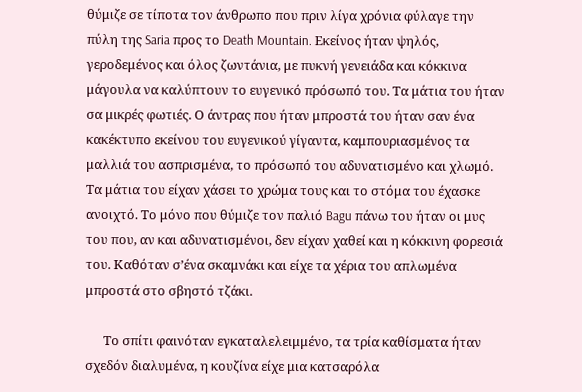θύμιζε σε τίποτα τον άνθρωπο που πριν λίγα χρόνια φύλαγε την πύλη της Saria πρoς το Death Mountain. Eκείνος ήταν ψηλός,  γεροδεμένος και όλος ζωντάνια, με πυκνή γενειάδα και κόκκινα μάγουλα να καλύπτουν το ευγενικό πρόσωπό του. Τα μάτια του ήταν σα μικρές φωτιές. Ο άντρας που ήταν μπροστά του ήταν σαν ένα κακέκτυπο εκείνου του ευγενικού γίγαντα, καμπουριασμένος τα μαλλιά του ασπρισμένα, το πρόσωπό του αδυνατισμένο και χλωμό. Τα μάτια του είχαν χάσει το χρώμα τους και το στόμα του έχασκε ανοιχτό. Το μόνο που θύμιζε τον παλιό Bagu πάνω του ήταν οι μυς του που, αν και αδυνατισμένοι, δεν είχαν χαθεί και η κόκκινη φορεσιά του. Καθόταν σ’ένα σκαμνάκι και είχε τα χέρια του απλωμένα μπροστά στο σβηστό τζάκι.

      Το σπίτι φαινόταν εγκαταλελειμμένο, τα τρία καθίσματα ήταν σχεδόν διαλυμένα, η κουζίνα είχε μια κατσαρόλα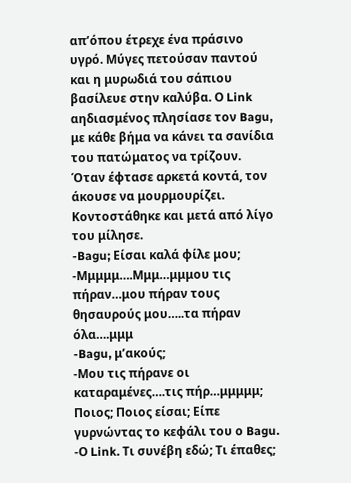απ’όπου έτρεχε ένα πράσινο υγρό. Μύγες πετούσαν παντού και η μυρωδιά του σάπιου βασίλευε στην καλύβα. Ο Link αηδιασμένος πλησίασε τον Bagu, με κάθε βήμα να κάνει τα σανίδια του πατώματος να τρίζουν. Όταν έφτασε αρκετά κοντά, τον άκουσε να μουρμουρίζει. Κοντοστάθηκε και μετά από λίγο του μίλησε.
-Bagu; Είσαι καλά φίλε μου;
-Μμμμμ….Μμμ…μμμου τις πήραν…μου πήραν τους θησαυρούς μου…..τα πήραν όλα….μμμ
-Bagu, μ’ακούς;
-Μου τις πήρανε οι καταραμένες….τις πήρ…μμμμμ; Ποιος; Ποιος είσαι; Είπε γυρνώντας το κεφάλι του ο Bagu.
-Ο Link. Τι συνέβη εδώ; Τι έπαθες;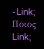-Link; Ποιος Link;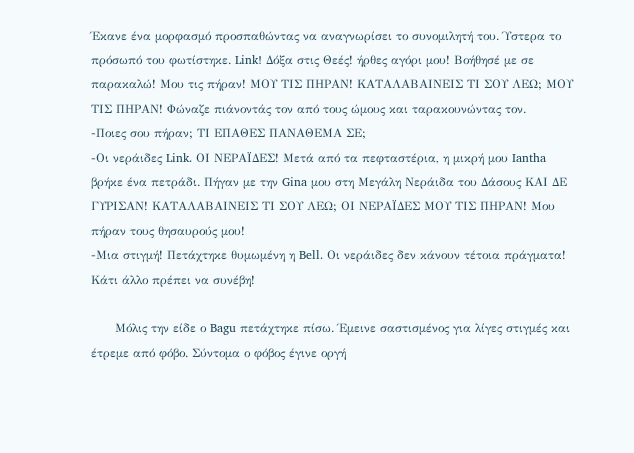Έκανε ένα μορφασμό προσπαθώντας να αναγνωρίσει το συνομιλητή του. Ύστερα το πρόσωπό του φωτίστηκε. Link! Δόξα στις Θεές! ήρθες αγόρι μου! Βοήθησέ με σε παρακαλώ! Μου τις πήραν! ΜΟΥ ΤΙΣ ΠΗΡΑΝ! ΚΑΤΑΛΑΒΑΙΝΕΙΣ ΤΙ ΣΟΥ ΛΕΩ; ΜΟΥ ΤΙΣ ΠΗΡΑΝ! Φώναζε πιάνοντάς τον από τους ώμους και ταρακουνώντας τον.
-Ποιες σου πήραν; ΤΙ ΕΠΑΘΕΣ ΠΑΝΑΘΕΜΑ ΣΕ;
-Οι νεράιδες Link. ΟΙ ΝΕΡΑΪΔΕΣ! Μετά από τα πεφταστέρια, η μικρή μου Iantha βρήκε ένα πετράδι. Πήγαν με την Gina μου στη Μεγάλη Νεράιδα του Δάσους ΚΑΙ ΔΕ ΓΥΡΙΣΑΝ! ΚΑΤΑΛΑΒΑΙΝΕΙΣ ΤΙ ΣΟΥ ΛΕΩ; ΟΙ ΝΕΡΑΪΔΕΣ ΜΟΥ ΤΙΣ ΠΗΡΑΝ! Μου πήραν τους θησαυρούς μου!
-Μια στιγμή! Πετάχτηκε θυμωμένη η Bell. Οι νεράιδες δεν κάνουν τέτοια πράγματα! Κάτι άλλο πρέπει να συνέβη!

      Μόλις την είδε ο Bagu πετάχτηκε πίσω. Έμεινε σαστισμένος για λίγες στιγμές και έτρεμε από φόβο. Σύντομα ο φόβος έγινε οργή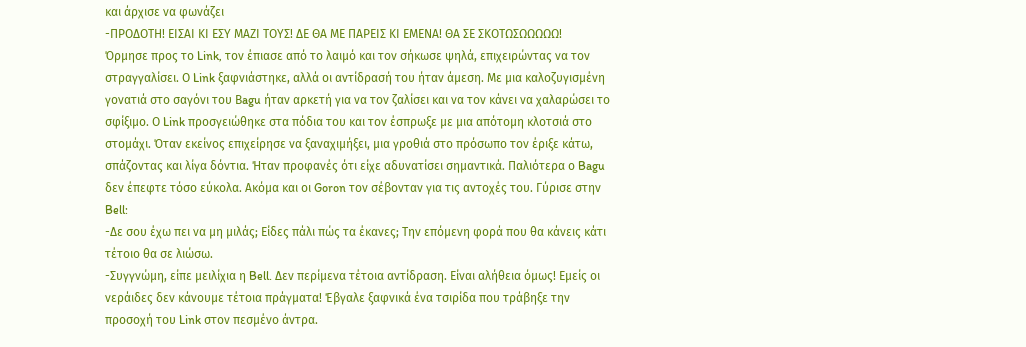και άρχισε να φωνάζει
-ΠΡΟΔΟΤΗ! ΕΙΣΑΙ ΚΙ ΕΣΥ ΜΑΖΙ ΤΟΥΣ! ΔΕ ΘΑ ΜΕ ΠΑΡΕΙΣ ΚΙ ΕΜΕΝΑ! ΘΑ ΣΕ ΣΚΟΤΩΣΩΩΩΩΩ!
Όρμησε προς το Link, τον έπιασε από το λαιμό και τον σήκωσε ψηλά, επιχειρώντας να τον στραγγαλίσει. Ο Link ξαφνιάστηκε, αλλά οι αντίδρασή του ήταν άμεση. Με μια καλοζυγισμένη γονατιά στο σαγόνι του Βagu ήταν αρκετή για να τον ζαλίσει και να τον κάνει να χαλαρώσει το σφίξιμο. Ο Link προσγειώθηκε στα πόδια του και τον έσπρωξε με μια απότομη κλοτσιά στο στομάχι. Όταν εκείνος επιχείρησε να ξαναχιμήξει, μια γροθιά στο πρόσωπο τον έριξε κάτω, σπάζοντας και λίγα δόντια. Ήταν προφανές ότι είχε αδυνατίσει σημαντικά. Παλιότερα ο Bagu δεν έπεφτε τόσο εύκολα. Ακόμα και οι Goron τον σέβονταν για τις αντοχές του. Γύρισε στην Bell:
-Δε σου έχω πει να μη μιλάς; Είδες πάλι πώς τα έκανες; Την επόμενη φορά που θα κάνεις κάτι τέτοιο θα σε λιώσω.
-Συγγνώμη, είπε μειλίχια η Bell. Δεν περίμενα τέτοια αντίδραση. Είναι αλήθεια όμως! Εμείς οι νεράιδες δεν κάνουμε τέτοια πράγματα! Έβγαλε ξαφνικά ένα τσιρίδα που τράβηξε την προσοχή του Link στον πεσμένο άντρα.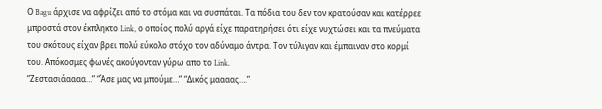Ο Bagu άρχισε να αφρίζει από το στόμα και να συσπάται. Τα πόδια του δεν τον κρατούσαν και κατέρρεε μπροστά στον έκπληκτο Link, ο οποίος πολύ αργά είχε παρατηρήσει ότι είχε νυχτώσει και τα πνεύματα του σκότους είχαν βρει πολύ εύκολο στόχο τον αδύναμο άντρα. Τον τύλιγαν και έμπαιναν στο κορμί του. Απόκοσμες φωνές ακούγονταν γύρω απο το Link.
“Ζεστασιάαααα…” “Άσε μας να μπούμε…” “Δικός μαααας….”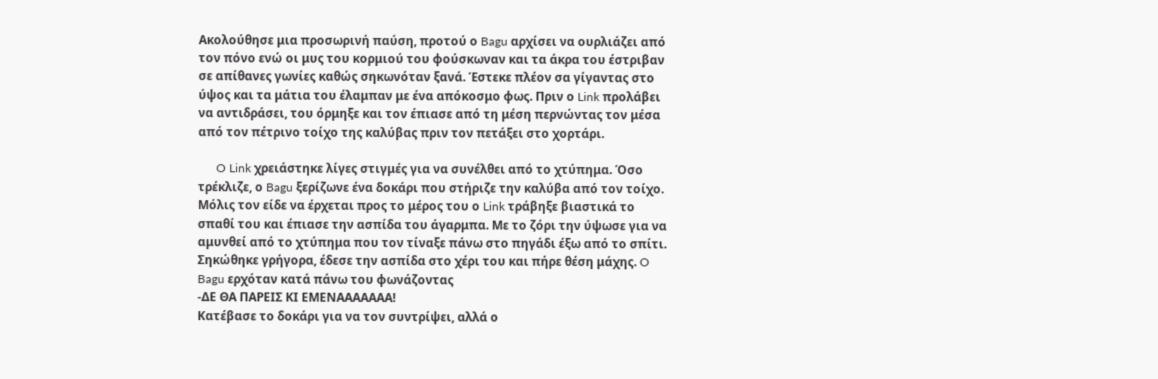Ακολούθησε μια προσωρινή παύση, προτού ο Bagu αρχίσει να ουρλιάζει από τον πόνο ενώ οι μυς του κορμιού του φούσκωναν και τα άκρα του έστριβαν σε απίθανες γωνίες καθώς σηκωνόταν ξανά. Έστεκε πλέον σα γίγαντας στο ύψος και τα μάτια του έλαμπαν με ένα απόκοσμο φως. Πριν ο Link προλάβει να αντιδράσει, του όρμηξε και τον έπιασε από τη μέση περνώντας τον μέσα από τον πέτρινο τοίχο της καλύβας πριν τον πετάξει στο χορτάρι.

      O Link χρειάστηκε λίγες στιγμές για να συνέλθει από το χτύπημα. Όσο τρέκλιζε, ο Bagu ξερίζωνε ένα δοκάρι που στήριζε την καλύβα από τον τοίχο. Μόλις τον είδε να έρχεται προς το μέρος του ο Link τράβηξε βιαστικά το σπαθί του και έπιασε την ασπίδα του άγαρμπα. Με το ζόρι την ύψωσε για να αμυνθεί από το χτύπημα που τον τίναξε πάνω στο πηγάδι έξω από το σπίτι. Σηκώθηκε γρήγορα, έδεσε την ασπίδα στο χέρι του και πήρε θέση μάχης. O Bagu ερχόταν κατά πάνω του φωνάζοντας
-ΔΕ ΘΑ ΠΑΡΕΙΣ ΚΙ ΕΜΕΝΑΑΑΑΑΑΑ!
Κατέβασε το δοκάρι για να τον συντρίψει, αλλά ο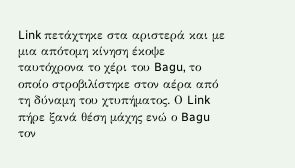Link πετάχτηκε στα αριστερά και με μια απότομη κίνηση έκοψε ταυτόχρονα το χέρι του Bagu, το οποίο στροβιλίστηκε στον αέρα από τη δύναμη του χτυπήματος. Ο Link πήρε ξανά θέση μάχης ενώ ο Bagu τον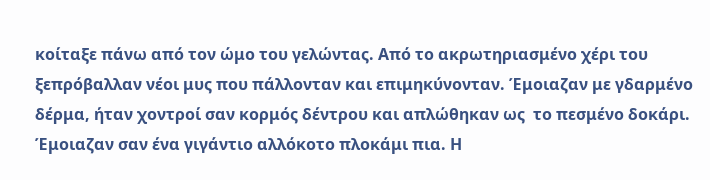κοίταξε πάνω από τον ώμο του γελώντας. Από το ακρωτηριασμένο χέρι του ξεπρόβαλλαν νέοι μυς που πάλλονταν και επιμηκύνονταν. Έμοιαζαν με γδαρμένο δέρμα, ήταν χοντροί σαν κορμός δέντρου και απλώθηκαν ως  το πεσμένο δοκάρι. Έμοιαζαν σαν ένα γιγάντιο αλλόκοτο πλοκάμι πια. Η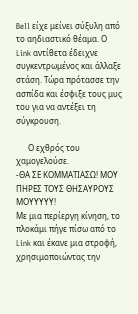Bell είχε μείνει σύξυλη από το αηδιαστικό θέαμα. Ο Link αντίθετα έδειχνε συγκεντρωμένος και άλλαξε στάση. Τώρα πρότασσε την ασπίδα και έσφιξε τους μυς  του για να αντέξει τη σύγκρουση.

      Ο εχθρός του χαμογελούσε.
-ΘΑ ΣΕ ΚΟΜΜΑΤΙΑΣΩ! ΜΟΥ ΠΗΡΕΣ ΤΟΥΣ ΘΗΣΑΥΡΟΥΣ ΜΟΥΥΥΥΥ!
Με μια περίεργη κίνηση, το πλοκάμι πήγε πίσω από το Link και έκανε μια στροφή, χρησιμοποιώντας την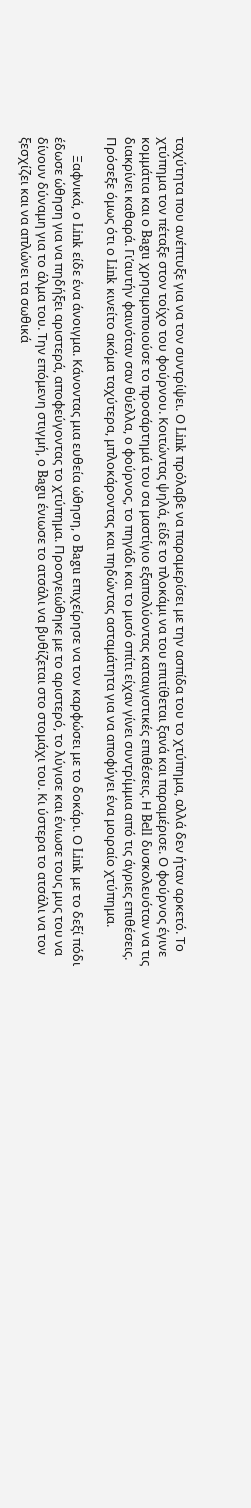ταχύτητα που ανέπτυξε για να τον συντρίψει. Ο Link πρόλαβε να παραμερίσει με την ασπίδα του το χτύπημα, αλλά δεν ήταν αρκετό. Το χτύπημα τον πέταξε στον τοίχο του φούρνου. Κοιτώντας ψηλά, είδε το πλοκάμι να του επιτίθεται ξανά και παραμέρισε. Ο φούρνος έγινε κομμάτια και ο Bagu χρησιμοποιούσε το προσάρτημά του σα μαστίγιο εξαπολύοντας καταιγιστικές επιθέσεις. Η Bell δυσκολευόταν να τις διακρίνει καθαρά. Γι’αυτήν φαινόταν σαν θύελλα, ο φούρνος, το πηγάδι και το μισό σπίτι είχαν γίνει συντρίμμια από τις άγριες επιθέσεις. Πρόσεξε όμως ότι ο Link κινείτο ακόμα ταχύτερα, μπλοκάροντας και πηδώντας ασταμάτητα για να αποφύγει ένα μοιραίο χτύπημα.

      Ξαφνικά, ο Link είδε ένα άνοιγμα. Κάνοντας μια ευθεία ώθηση, ο Bagu επιχείρησε να τον καρφώσει με το δοκάρι. Ο Link με το δεξί πόδι έδωσε ώθηση για να πηδήξει αριστερά, αποφεύγοντας το χτύπημα. Προσγειώθηκε με το αριστερό, το λύγισε και ένιωσε τους μυς του να δίνουν δύναμη για το άλμα του. Την επόμενη στιγμή, ο Bagu ένιωσε το ατσάλι να βυθίζεται στο στομάχι του. Κι ύστερα το ατσάλι να τον ξεσχίζει και να απλώνει τα σωθικά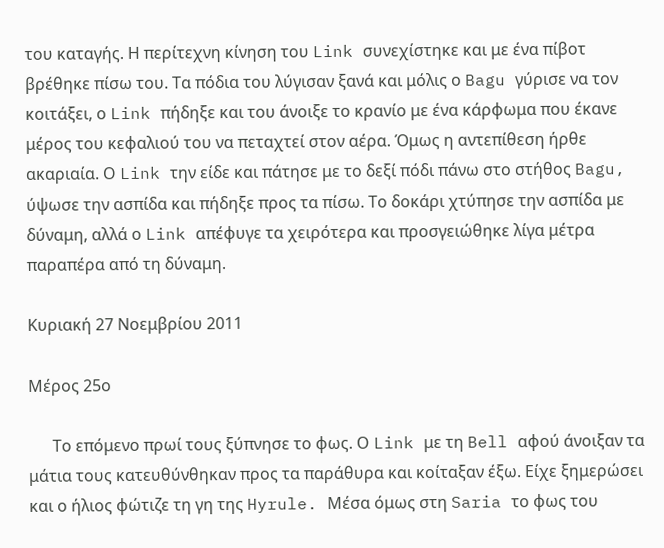του καταγής. Η περίτεχνη κίνηση του Link συνεχίστηκε και με ένα πίβοτ βρέθηκε πίσω του. Τα πόδια του λύγισαν ξανά και μόλις ο Bagu γύρισε να τον κοιτάξει, ο Link πήδηξε και του άνοιξε το κρανίο με ένα κάρφωμα που έκανε μέρος του κεφαλιού του να πεταχτεί στον αέρα. Όμως η αντεπίθεση ήρθε ακαριαία. Ο Link την είδε και πάτησε με το δεξί πόδι πάνω στο στήθος Bagu, ύψωσε την ασπίδα και πήδηξε προς τα πίσω. Το δοκάρι χτύπησε την ασπίδα με δύναμη, αλλά ο Link απέφυγε τα χειρότερα και προσγειώθηκε λίγα μέτρα παραπέρα από τη δύναμη.

Κυριακή 27 Νοεμβρίου 2011

Μέρος 25ο

      Το επόμενο πρωί τους ξύπνησε το φως. Ο Link με τη Bell αφού άνοιξαν τα μάτια τους κατευθύνθηκαν προς τα παράθυρα και κοίταξαν έξω. Είχε ξημερώσει και ο ήλιος φώτιζε τη γη της Hyrule. Μέσα όμως στη Saria το φως του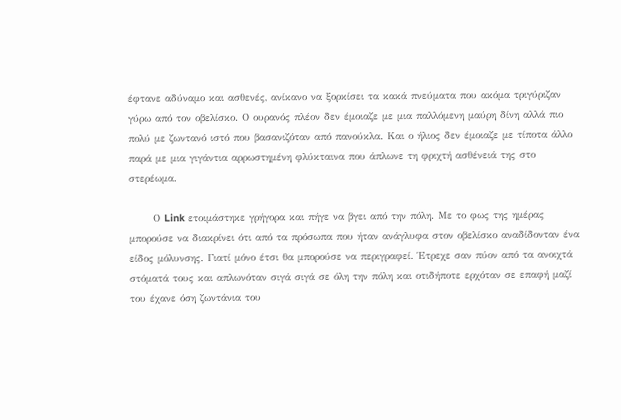έφτανε αδύναμο και ασθενές, ανίκανο να ξορκίσει τα κακά πνεύματα που ακόμα τριγύριζαν γύρω από τον οβελίσκο. Ο ουρανός πλέον δεν έμοιαζε με μια παλλόμενη μαύρη δίνη αλλά πιο πολύ με ζωντανό ιστό που βασανιζόταν από πανούκλα. Και ο ήλιος δεν έμοιαζε με τίποτα άλλο παρά με μια γιγάντια αρρωστημένη φλύκταινα που άπλωνε τη φριχτή ασθένειά της στο στερέωμα.

      Ο Link ετοιμάστηκε γρήγορα και πήγε να βγει από την πόλη. Με το φως της ημέρας μπορούσε να διακρίνει ότι από τα πρόσωπα που ήταν ανάγλυφα στον οβελίσκο αναδίδονταν ένα είδος μόλυνσης. Γιατί μόνο έτσι θα μπορούσε να περιγραφεί. Έτρεχε σαν πύον από τα ανοιχτά στόματά τους και απλωνόταν σιγά σιγά σε όλη την πόλη και οτιδήποτε ερχόταν σε επαφή μαζί του έχανε όση ζωντάνια του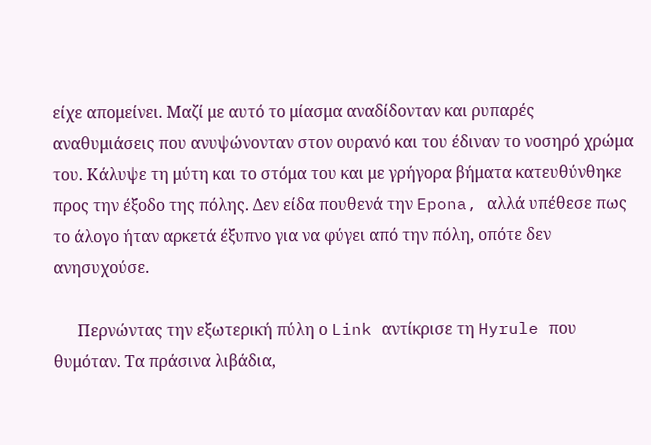είχε απομείνει. Μαζί με αυτό το μίασμα αναδίδονταν και ρυπαρές αναθυμιάσεις που ανυψώνονταν στον ουρανό και του έδιναν το νοσηρό χρώμα του. Κάλυψε τη μύτη και το στόμα του και με γρήγορα βήματα κατευθύνθηκε προς την έξοδο της πόλης. Δεν είδα πουθενά την Epona, αλλά υπέθεσε πως το άλογο ήταν αρκετά έξυπνο για να φύγει από την πόλη, οπότε δεν ανησυχούσε.

      Περνώντας την εξωτερική πύλη ο Link αντίκρισε τη Hyrule που θυμόταν. Τα πράσινα λιβάδια,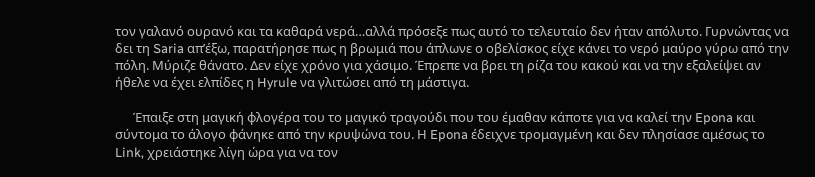τον γαλανό ουρανό και τα καθαρά νερά…αλλά πρόσεξε πως αυτό το τελευταίο δεν ήταν απόλυτο. Γυρνώντας να δει τη Saria απ’έξω, παρατήρησε πως η βρωμιά που άπλωνε ο οβελίσκος είχε κάνει το νερό μαύρο γύρω από την πόλη. Μύριζε θάνατο. Δεν είχε χρόνο για χάσιμο. Έπρεπε να βρει τη ρίζα του κακού και να την εξαλείψει αν ήθελε να έχει ελπίδες η Hyrule να γλιτώσει από τη μάστιγα.

      Έπαιξε στη μαγική φλογέρα του το μαγικό τραγούδι που του έμαθαν κάποτε για να καλεί την Epona και σύντομα το άλογο φάνηκε από την κρυψώνα του. Η Epona έδειχνε τρομαγμένη και δεν πλησίασε αμέσως το Link, χρειάστηκε λίγη ώρα για να τον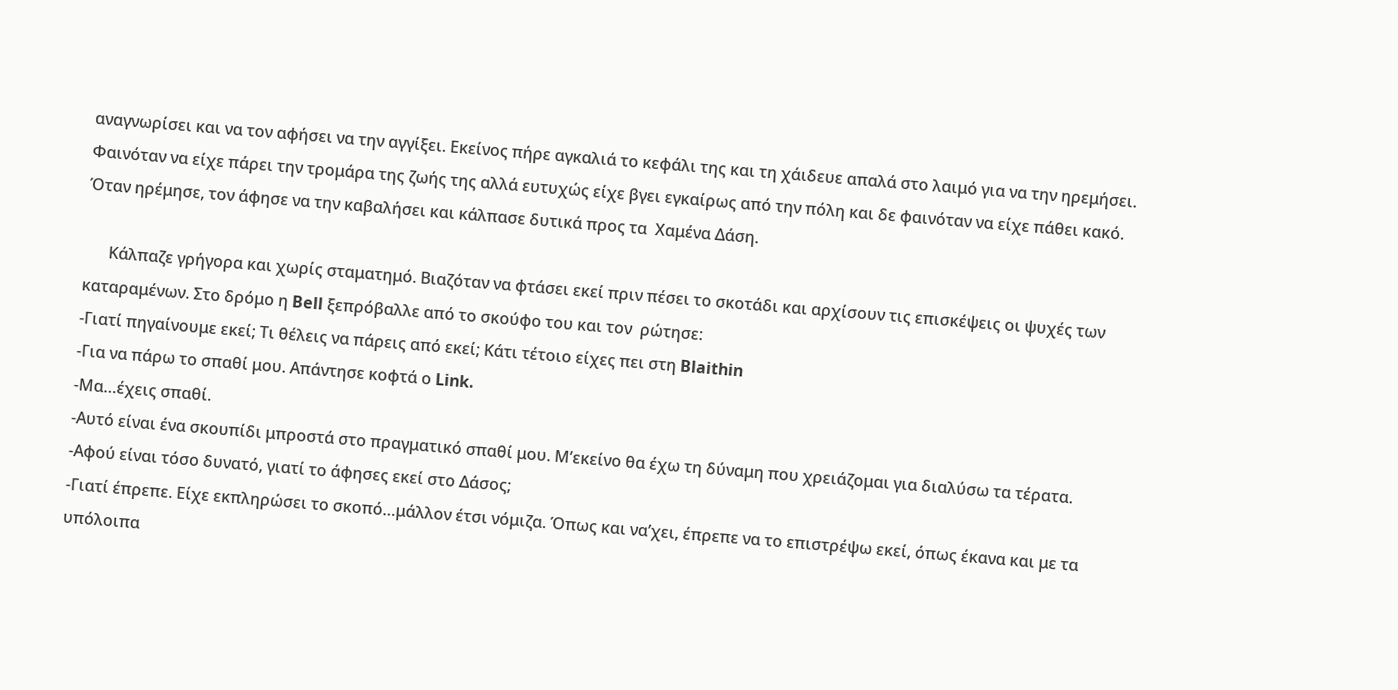αναγνωρίσει και να τον αφήσει να την αγγίξει. Εκείνος πήρε αγκαλιά το κεφάλι της και τη χάιδευε απαλά στο λαιμό για να την ηρεμήσει. Φαινόταν να είχε πάρει την τρομάρα της ζωής της αλλά ευτυχώς είχε βγει εγκαίρως από την πόλη και δε φαινόταν να είχε πάθει κακό. Όταν ηρέμησε, τον άφησε να την καβαλήσει και κάλπασε δυτικά προς τα  Χαμένα Δάση.

      Κάλπαζε γρήγορα και χωρίς σταματημό. Βιαζόταν να φτάσει εκεί πριν πέσει το σκοτάδι και αρχίσουν τις επισκέψεις οι ψυχές των καταραμένων. Στο δρόμο η Bell ξεπρόβαλλε από το σκούφο του και τον  ρώτησε:
-Γιατί πηγαίνουμε εκεί; Τι θέλεις να πάρεις από εκεί; Κάτι τέτοιο είχες πει στη Blaithin
-Για να πάρω το σπαθί μου. Απάντησε κοφτά ο Link.
-Μα…έχεις σπαθί.
-Αυτό είναι ένα σκουπίδι μπροστά στο πραγματικό σπαθί μου. Μ’εκείνο θα έχω τη δύναμη που χρειάζομαι για διαλύσω τα τέρατα.
-Αφού είναι τόσο δυνατό, γιατί το άφησες εκεί στο Δάσος;
-Γιατί έπρεπε. Είχε εκπληρώσει το σκοπό…μάλλον έτσι νόμιζα. Όπως και να’χει, έπρεπε να το επιστρέψω εκεί, όπως έκανα και με τα υπόλοιπα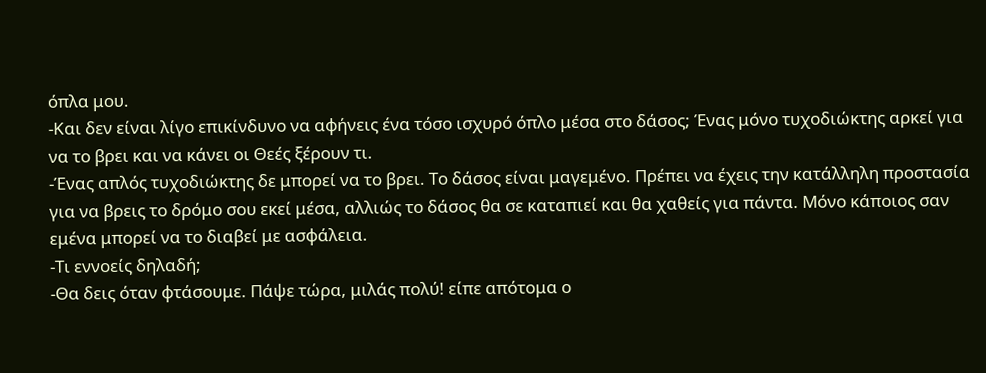όπλα μου.
-Και δεν είναι λίγο επικίνδυνο να αφήνεις ένα τόσο ισχυρό όπλο μέσα στο δάσος; Ένας μόνο τυχοδιώκτης αρκεί για να το βρει και να κάνει οι Θεές ξέρουν τι.
-Ένας απλός τυχοδιώκτης δε μπορεί να το βρει. Το δάσος είναι μαγεμένο. Πρέπει να έχεις την κατάλληλη προστασία για να βρεις το δρόμο σου εκεί μέσα, αλλιώς το δάσος θα σε καταπιεί και θα χαθείς για πάντα. Μόνο κάποιος σαν εμένα μπορεί να το διαβεί με ασφάλεια.
-Τι εννοείς δηλαδή;
-Θα δεις όταν φτάσουμε. Πάψε τώρα, μιλάς πολύ! είπε απότομα ο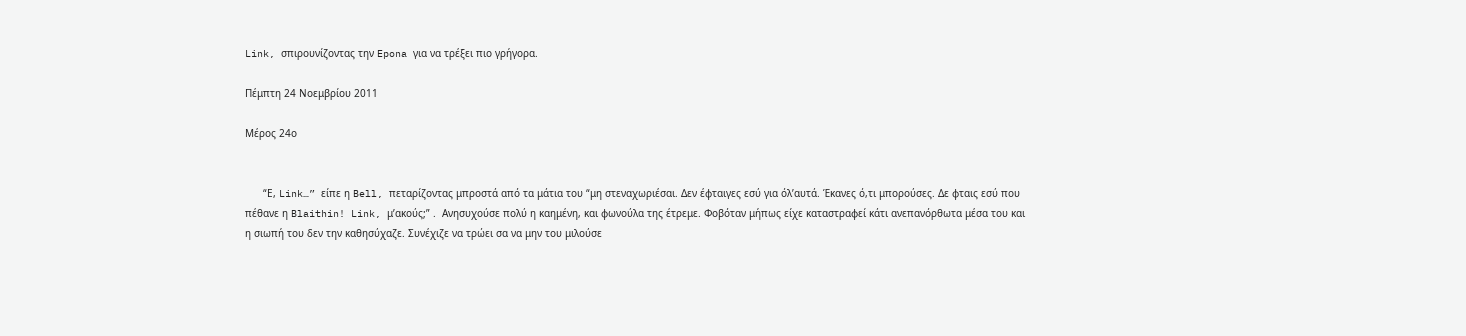Link, σπιρουνίζοντας την Epona για να τρέξει πιο γρήγορα.

Πέμπτη 24 Νοεμβρίου 2011

Μέρος 24ο


      “Ε, Link…” είπε η Bell, πεταρίζοντας μπροστά από τα μάτια του “μη στεναχωριέσαι. Δεν έφταιγες εσύ για όλ’αυτά. Έκανες ό,τι μπορούσες. Δε φταις εσύ που πέθανε η Blaithin! Link, μ’ακούς;” .  Ανησυχούσε πολύ η καημένη, και φωνούλα της έτρεμε. Φοβόταν μήπως είχε καταστραφεί κάτι ανεπανόρθωτα μέσα του και η σιωπή του δεν την καθησύχαζε. Συνέχιζε να τρώει σα να μην του μιλούσε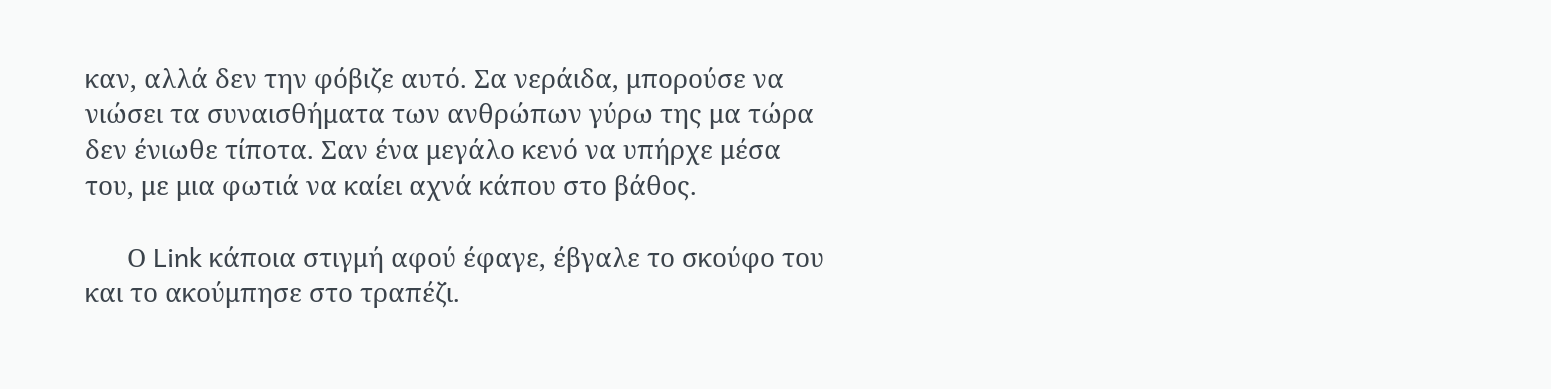καν, αλλά δεν την φόβιζε αυτό. Σα νεράιδα, μπορούσε να νιώσει τα συναισθήματα των ανθρώπων γύρω της μα τώρα δεν ένιωθε τίποτα. Σαν ένα μεγάλο κενό να υπήρχε μέσα του, με μια φωτιά να καίει αχνά κάπου στο βάθος.

      Ο Link κάποια στιγμή αφού έφαγε, έβγαλε το σκούφο του και το ακούμπησε στο τραπέζι.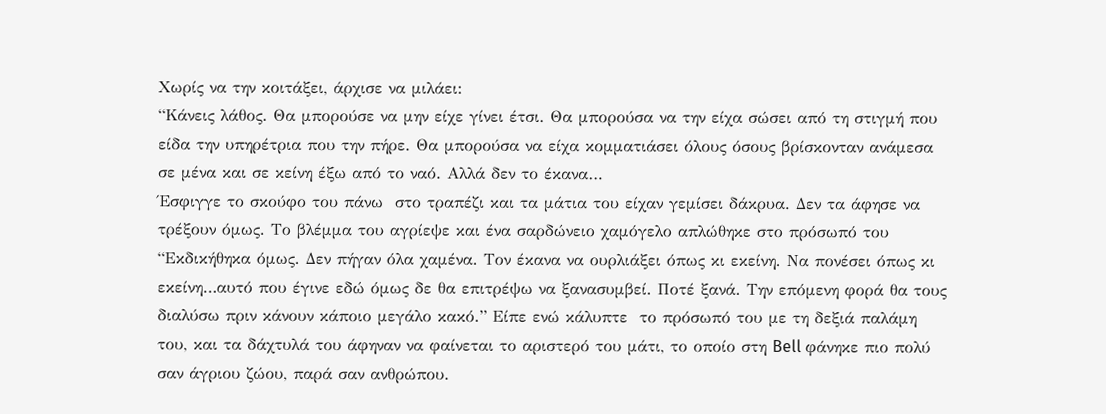Χωρίς να την κοιτάξει, άρχισε να μιλάει:
“Κάνεις λάθος. Θα μπορούσε να μην είχε γίνει έτσι. Θα μπορούσα να την είχα σώσει από τη στιγμή που είδα την υπηρέτρια που την πήρε. Θα μπορούσα να είχα κομματιάσει όλους όσους βρίσκονταν ανάμεσα σε μένα και σε κείνη έξω από το ναό. Αλλά δεν το έκανα…
Έσφιγγε το σκούφο του πάνω  στο τραπέζι και τα μάτια του είχαν γεμίσει δάκρυα. Δεν τα άφησε να τρέξουν όμως. Το βλέμμα του αγρίεψε και ένα σαρδώνειο χαμόγελο απλώθηκε στο πρόσωπό του
“Εκδικήθηκα όμως. Δεν πήγαν όλα χαμένα. Τον έκανα να ουρλιάξει όπως κι εκείνη. Να πονέσει όπως κι εκείνη…αυτό που έγινε εδώ όμως δε θα επιτρέψω να ξανασυμβεί. Ποτέ ξανά. Την επόμενη φορά θα τους διαλύσω πριν κάνουν κάποιο μεγάλο κακό.” Είπε ενώ κάλυπτε  το πρόσωπό του με τη δεξιά παλάμη του, και τα δάχτυλά του άφηναν να φαίνεται το αριστερό του μάτι, το οποίο στη Bell φάνηκε πιο πολύ σαν άγριου ζώου, παρά σαν ανθρώπου.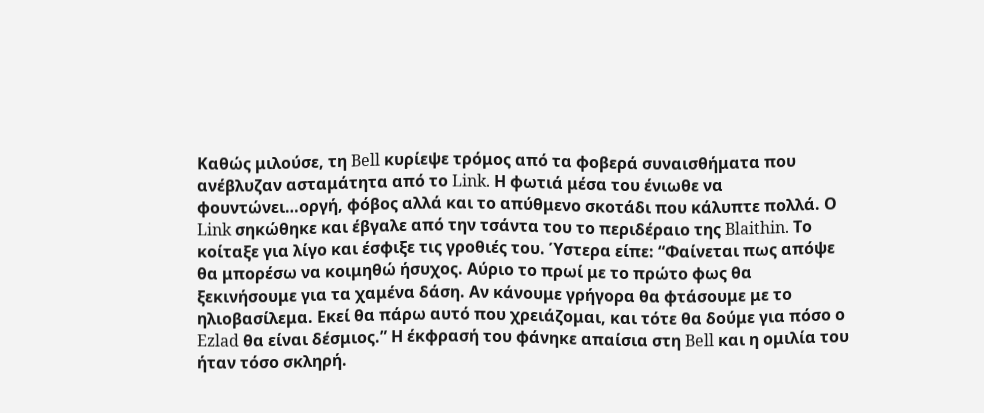Καθώς μιλούσε, τη Bell κυρίεψε τρόμος από τα φοβερά συναισθήματα που ανέβλυζαν ασταμάτητα από το Link. Η φωτιά μέσα του ένιωθε να φουντώνει…οργή, φόβος αλλά και το απύθμενο σκοτάδι που κάλυπτε πολλά. Ο Link σηκώθηκε και έβγαλε από την τσάντα του το περιδέραιο της Blaithin. Το κοίταξε για λίγο και έσφιξε τις γροθιές του. Ύστερα είπε: “Φαίνεται πως απόψε θα μπορέσω να κοιμηθώ ήσυχος. Αύριο το πρωί με το πρώτο φως θα ξεκινήσουμε για τα χαμένα δάση. Αν κάνουμε γρήγορα θα φτάσουμε με το ηλιοβασίλεμα. Εκεί θα πάρω αυτό που χρειάζομαι, και τότε θα δούμε για πόσο ο Ezlad θα είναι δέσμιος.” Η έκφρασή του φάνηκε απαίσια στη Bell και η ομιλία του ήταν τόσο σκληρή.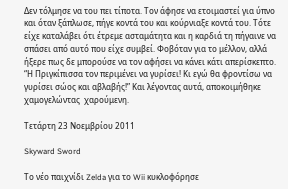Δεν τόλμησε να του πει τίποτα. Τον άφησε να ετοιμαστεί για ύπνο και όταν ξάπλωσε, πήγε κοντά του και κούρνιαξε κοντά του. Τότε είχε καταλάβει ότι έτρεμε ασταμάτητα και η καρδιά τη πήγαινε να σπάσει από αυτό που είχε συμβεί. Φοβόταν για το μέλλον, αλλά ήξερε πως δε μπορούσε να τον αφήσει να κάνει κάτι απερίσκεπτο. “Η Πριγκίπισσα τον περιμένει να γυρίσει! Κι εγώ θα φροντίσω να γυρίσει σώος και αβλαβής!” Και λέγοντας αυτά, αποκοιμήθηκε χαμογελώντας  χαρούμενη.

Τετάρτη 23 Νοεμβρίου 2011

Skyward Sword

Το νέο παιχνίδι Zelda για το Wii κυκλοφόρησε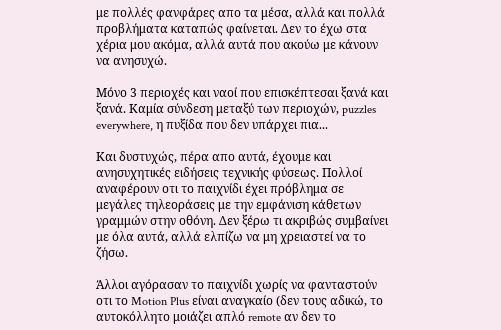με πολλές φανφάρες απο τα μέσα, αλλά και πολλά προβλήματα καταπώς φαίνεται. Δεν το έχω στα χέρια μου ακόμα, αλλά αυτά που ακούω με κάνουν να ανησυχώ.

Μόνο 3 περιοχές και ναοί που επισκέπτεσαι ξανά και ξανά. Καμία σύνδεση μεταξύ των περιοχών, puzzles everywhere, η πυξίδα που δεν υπάρχει πια...

Και δυστυχώς, πέρα απο αυτά, έχουμε και ανησυχητικές ειδήσεις τεχνικής φύσεως. Πολλοί αναφέρουν οτι το παιχνίδι έχει πρόβλημα σε μεγάλες τηλεοράσεις με την εμφάνιση κάθετων γραμμών στην οθόνη. Δεν ξέρω τι ακριβώς συμβαίνει με όλα αυτά, αλλά ελπίζω να μη χρειαστεί να το ζήσω.

Άλλοι αγόρασαν το παιχνίδι χωρίς να φανταστούν  οτι το Motion Plus είναι αναγκαίο (δεν τους αδικώ, το αυτoκόλλητο μοιάζει απλό remote αν δεν το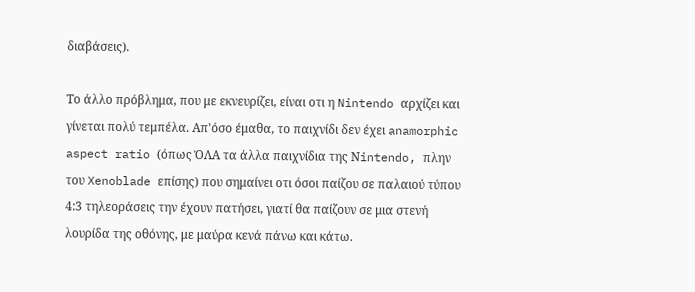διαβάσεις).

Το άλλο πρόβλημα, που με εκνευρίζει, είναι οτι η Nintendo αρχίζει και γίνεται πολύ τεμπέλα. Απ'όσο έμαθα, το παιχνίδι δεν έχει anamorphic aspect ratio (όπως ΌΛΑ τα άλλα παιχνίδια της Νintendo, πλην του Xenoblade επίσης) που σημαίνει οτι όσοι παίζου σε παλαιού τύπου 4:3 τηλεοράσεις την έχουν πατήσει, γιατί θα παίζουν σε μια στενή λουρίδα της οθόνης, με μαύρα κενά πάνω και κάτω.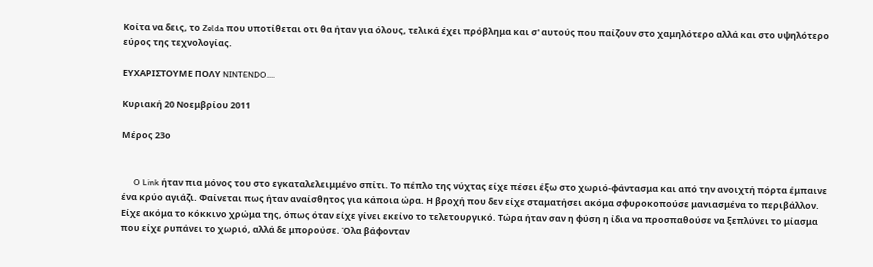Κοίτα να δεις, το Zelda που υποτίθεται οτι θα ήταν για όλους, τελικά έχει πρόβλημα και σ' αυτούς που παίζουν στο χαμηλότερο αλλά και στο υψηλότερο εύρος της τεχνολογίας.

ΕΥΧΑΡΙΣΤΟΥΜΕ ΠΟΛΥ NINTENDO....

Κυριακή 20 Νοεμβρίου 2011

Μέρος 23ο


      O Link ήταν πια μόνος του στο εγκαταλελειμμένο σπίτι. Το πέπλο της νύχτας είχε πέσει έξω στο χωριό-φάντασμα και από την ανοιχτή πόρτα έμπαινε ένα κρύο αγιάζι. Φαίνεται πως ήταν αναίσθητος για κάποια ώρα. Η βροχή που δεν είχε σταματήσει ακόμα σφυροκοπούσε μανιασμένα το περιβάλλον. Είχε ακόμα το κόκκινο χρώμα της, όπως όταν είχε γίνει εκείνο το τελετουργικό. Τώρα ήταν σαν η φύση η ίδια να προσπαθούσε να ξεπλύνει το μίασμα που είχε ρυπάνει το χωριό, αλλά δε μπορούσε. Όλα βάφονταν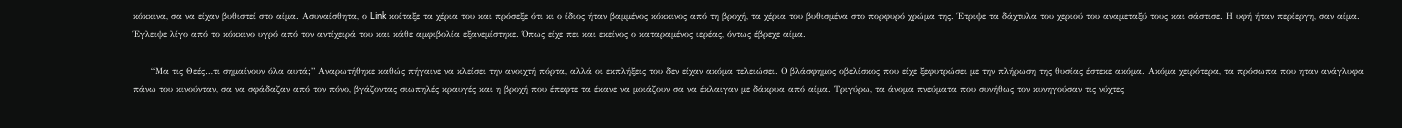κόκκινα, σα να είχαν βυθιστεί στο αίμα. Ασυναίσθητα, ο Link κοίταξε τα χέρια του και πρόσεξε ότι κι ο ίδιος ήταν βαμμένος κόκκινος από τη βροχή, τα χέρια του βυθισμένα στο πορφυρό χρώμα της. Έτριψε τα δάχτυλα του χεριού του αναμεταξύ τους και σάστισε. Η υφή ήταν περίεργη, σαν αίμα. Έγλειψε λίγο από το κόκκινο υγρό από τον αντίχειρά του και κάθε αμφιβολία εξανεμίστηκε. Όπως είχε πει και εκείνος ο καταραμένος ιερέας, όντως έβρεχε αίμα.

      “Μα τις Θεές…τι σημαίνουν όλα αυτά;” Αναρωτήθηκε καθώς πήγαινε να κλείσει την ανοιχτή πόρτα, αλλά οι εκπλήξεις του δεν είχαν ακόμα τελειώσει. Ο βλάσφημος οβελίσκος που είχε ξεφυτρώσει με την πλήρωση της θυσίας έστεκε ακόμα. Ακόμα χειρότερα, τα πρόσωπα που ηταν ανάγλυφα πάνω του κινούνταν, σα να σφάδαζαν από τον πόνο, βγάζοντας σιωπηλές κραυγές και η βροχή που έπεφτε τα έκανε να μοιάζουν σα να έκλαιγαν με δάκρυα από αίμα. Τριγύρω, τα άνομα πνεύματα που συνήθως τον κυνηγούσαν τις νύχτες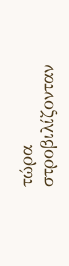τώρα στροβιλίζονταν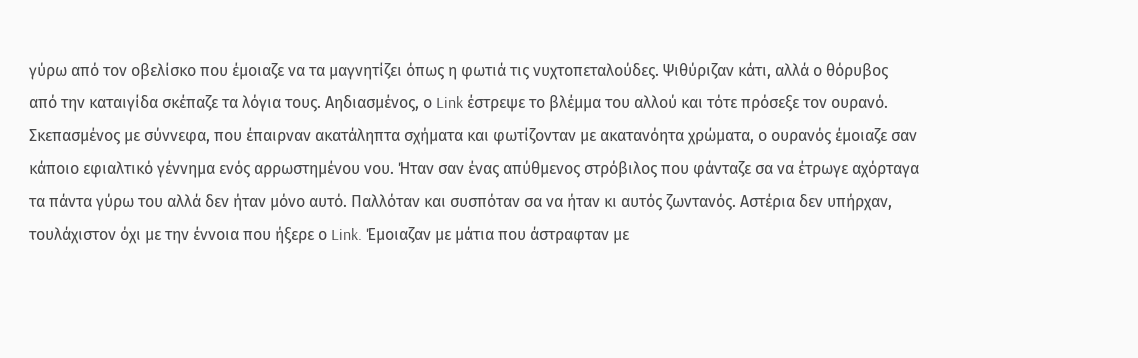γύρω από τον οβελίσκο που έμοιαζε να τα μαγνητίζει όπως η φωτιά τις νυχτοπεταλούδες. Ψιθύριζαν κάτι, αλλά ο θόρυβος από την καταιγίδα σκέπαζε τα λόγια τους. Αηδιασμένος, ο Link έστρεψε το βλέμμα του αλλού και τότε πρόσεξε τον ουρανό.
Σκεπασμένος με σύννεφα, που έπαιρναν ακατάληπτα σχήματα και φωτίζονταν με ακατανόητα χρώματα, ο ουρανός έμοιαζε σαν κάποιο εφιαλτικό γέννημα ενός αρρωστημένου νου. Ήταν σαν ένας απύθμενος στρόβιλος που φάνταζε σα να έτρωγε αχόρταγα τα πάντα γύρω του αλλά δεν ήταν μόνο αυτό. Παλλόταν και συσπόταν σα να ήταν κι αυτός ζωντανός. Αστέρια δεν υπήρχαν, τουλάχιστον όχι με την έννοια που ήξερε ο Link. Έμοιαζαν με μάτια που άστραφταν με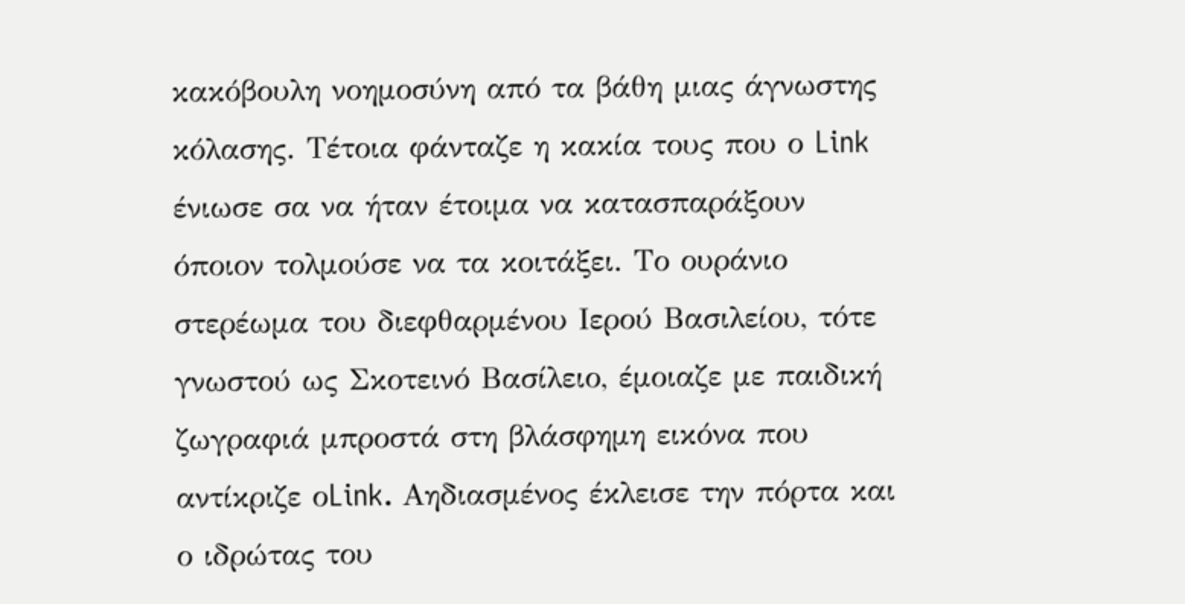κακόβουλη νοημοσύνη από τα βάθη μιας άγνωστης κόλασης. Τέτοια φάνταζε η κακία τους που ο Link ένιωσε σα να ήταν έτοιμα να κατασπαράξουν όποιον τολμούσε να τα κοιτάξει. Το ουράνιο στερέωμα του διεφθαρμένου Ιερού Βασιλείου, τότε γνωστού ως Σκοτεινό Βασίλειο, έμοιαζε με παιδική ζωγραφιά μπροστά στη βλάσφημη εικόνα που αντίκριζε οLink. Αηδιασμένος έκλεισε την πόρτα και ο ιδρώτας του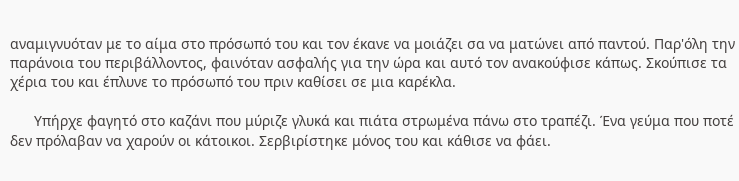αναμιγνυόταν με το αίμα στο πρόσωπό του και τον έκανε να μοιάζει σα να ματώνει από παντού. Παρ'όλη την παράνοια του περιβάλλοντος, φαινόταν ασφαλής για την ώρα και αυτό τον ανακούφισε κάπως. Σκούπισε τα χέρια του και έπλυνε το πρόσωπό του πριν καθίσει σε μια καρέκλα.

      Υπήρχε φαγητό στο καζάνι που μύριζε γλυκά και πιάτα στρωμένα πάνω στο τραπέζι. Ένα γεύμα που ποτέ δεν πρόλαβαν να χαρούν οι κάτοικοι. Σερβιρίστηκε μόνος του και κάθισε να φάει.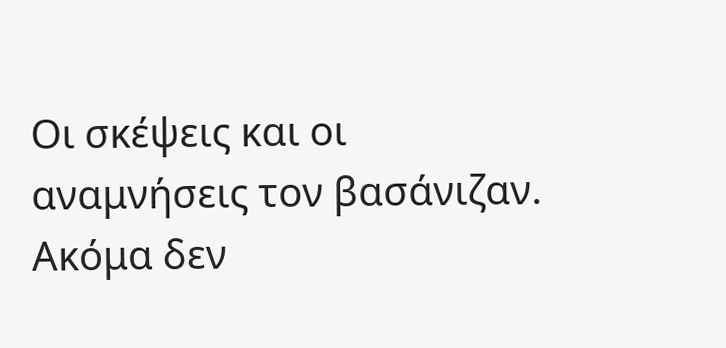Οι σκέψεις και οι αναμνήσεις τον βασάνιζαν. Ακόμα δεν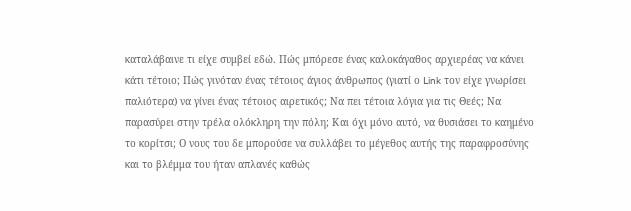καταλάβαινε τι είχε συμβεί εδώ. Πώς μπόρεσε ένας καλοκάγαθος αρχιερέας να κάνει κάτι τέτοιο; Πώς γινόταν ένας τέτοιος άγιος άνθρωπος (γιατί ο Link τον είχε γνωρίσει παλιότερα) να γίνει ένας τέτοιος αιρετικός; Να πει τέτοια λόγια για τις Θεές; Να παρασύρει στην τρέλα ολόκληρη την πόλη; Και όχι μόνο αυτό, να θυσιάσει το καημένο το κορίτσι; Ο νους του δε μπορούσε να συλλάβει το μέγεθος αυτής της παραφροσύνης και το βλέμμα του ήταν απλανές καθώς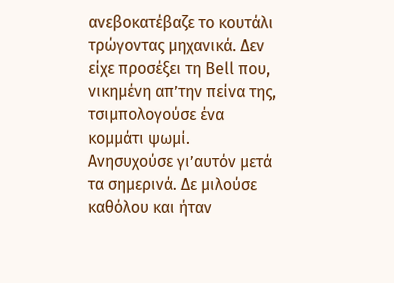ανεβοκατέβαζε το κουτάλι τρώγοντας μηχανικά. Δεν είχε προσέξει τη Bell που, νικημένη απ’την πείνα της, τσιμπολογούσε ένα κομμάτι ψωμί. Ανησυχούσε γι’αυτόν μετά τα σημερινά. Δε μιλούσε καθόλου και ήταν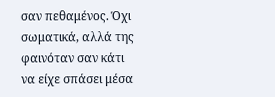σαν πεθαμένος. Όχι σωματικά, αλλά της φαινόταν σαν κάτι να είχε σπάσει μέσα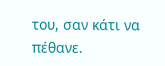του, σαν κάτι να πέθανε.